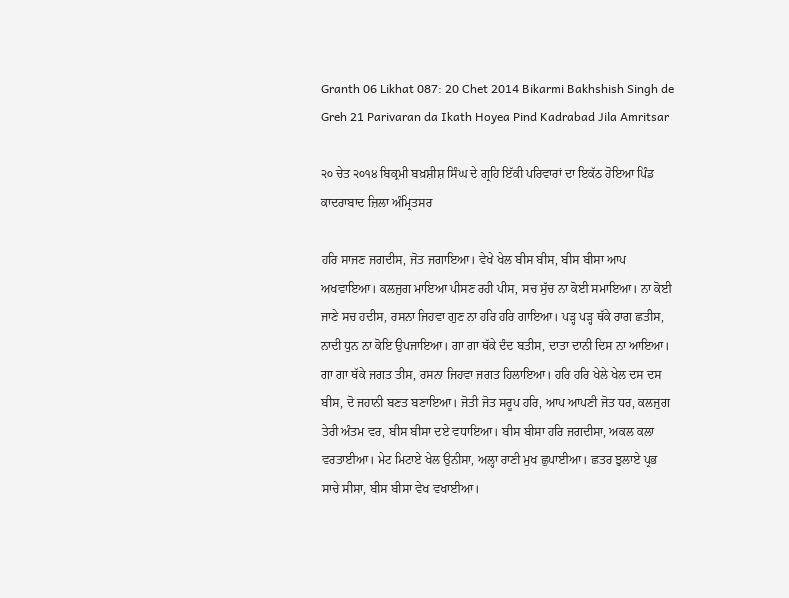Granth 06 Likhat 087: 20 Chet 2014 Bikarmi Bakhshish Singh de Greh 21 Parivaran da Ikath Hoyea Pind Kadrabad Jila Amritsar

੨੦ ਚੇਤ ੨੦੧੪ ਬਿਕ੍ਰਮੀ ਬਖ਼ਸ਼ੀਸ਼ ਸਿੰਘ ਦੇ ਗ੍ਰਹਿ ਇੱਕੀ ਪਰਿਵਾਰਾਂ ਦਾ ਇਕੱਠ ਹੋਇਆ ਪਿੰਡ ਕਾਦਰਾਬਾਦ ਜ਼ਿਲਾ ਅੰਮ੍ਰਿਤਸਰ

ਹਰਿ ਸਾਜਣ ਜਗਦੀਸ, ਜੋਤ ਜਗਾਇਆ। ਵੇਖੇ ਖੇਲ ਬੀਸ ਬੀਸ, ਬੀਸ ਬੀਸਾ ਆਪ ਅਖਵਾਇਆ। ਕਲਜੁਗ ਮਾਇਆ ਪੀਸਣ ਰਹੀ ਪੀਸ, ਸਚ ਸੁੱਚ ਨਾ ਕੋਈ ਸਮਾਇਆ। ਨਾ ਕੋਈ ਜਾਣੇ ਸਚ ਹਦੀਸ, ਰਸਨਾ ਜਿਹਵਾ ਗੁਣ ਨਾ ਹਰਿ ਹਰਿ ਗਾਇਆ। ਪੜ੍ਹ ਪੜ੍ਹ ਥੱਕੇ ਰਾਗ ਛਤੀਸ, ਨਾਦੀ ਧੁਨ ਨਾ ਕੋਇ ਉਪਜਾਇਆ। ਗਾ ਗਾ ਥੱਕੇ ਦੰਦ ਬਤੀਸ, ਦਾਤਾ ਦਾਨੀ ਦਿਸ ਨਾ ਆਇਆ। ਗਾ ਗਾ ਥੱਕੇ ਜਗਤ ਤੀਸ, ਰਸਨਾ ਜਿਹਵਾ ਜਗਤ ਹਿਲਾਇਆ। ਹਰਿ ਹਰਿ ਖੇਲੇ ਖੇਲ ਦਸ ਦਸ ਬੀਸ, ਦੋ ਜਹਾਨੀ ਬਣਤ ਬਣਾਇਆ। ਜੋਤੀ ਜੋਤ ਸਰੂਪ ਹਰਿ, ਆਪ ਆਪਣੀ ਜੋਤ ਧਰ, ਕਲਜੁਗ ਤੇਰੀ ਅੰਤਮ ਵਰ, ਬੀਸ ਬੀਸਾ ਦਏ ਵਧਾਇਆ। ਬੀਸ ਬੀਸਾ ਹਰਿ ਜਗਦੀਸਾ, ਅਕਲ ਕਲਾ ਵਰਤਾਈਆ। ਮੇਟ ਮਿਟਾਏ ਖੇਲ ਉਨੀਸਾ, ਅਲ੍ਹਾ ਰਾਣੀ ਮੁਖ ਛੁਪਾਈਆ। ਛਤਰ ਝੁਲਾਏ ਪ੍ਰਭ ਸਾਚੇ ਸੀਸਾ, ਬੀਸ ਬੀਸਾ ਵੇਖ ਵਖਾਈਆ।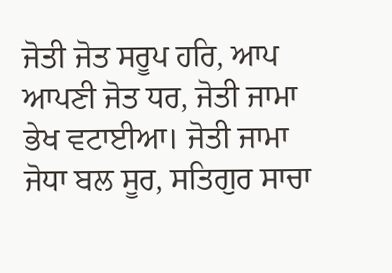ਜੋਤੀ ਜੋਤ ਸਰੂਪ ਹਰਿ, ਆਪ ਆਪਣੀ ਜੋਤ ਧਰ, ਜੋਤੀ ਜਾਮਾ ਭੇਖ ਵਟਾਈਆ। ਜੋਤੀ ਜਾਮਾ ਜੋਧਾ ਬਲ ਸੂਰ, ਸਤਿਗੁਰ ਸਾਚਾ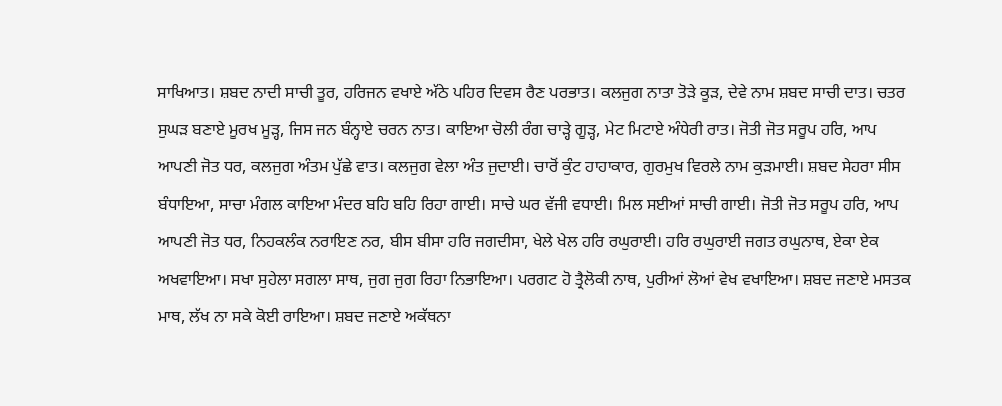ਸਾਖਿਆਤ। ਸ਼ਬਦ ਨਾਦੀ ਸਾਚੀ ਤੂਰ, ਹਰਿਜਨ ਵਖਾਏ ਅੱਠੇ ਪਹਿਰ ਦਿਵਸ ਰੈਣ ਪਰਭਾਤ। ਕਲਜੁਗ ਨਾਤਾ ਤੋੜੇ ਕੂੜ, ਦੇਵੇ ਨਾਮ ਸ਼ਬਦ ਸਾਚੀ ਦਾਤ। ਚਤਰ ਸੁਘੜ ਬਣਾਏ ਮੂਰਖ ਮੂੜ੍ਹ, ਜਿਸ ਜਨ ਬੰਨ੍ਹਾਏ ਚਰਨ ਨਾਤ। ਕਾਇਆ ਚੋਲੀ ਰੰਗ ਚਾੜ੍ਹੇ ਗੂੜ੍ਹ, ਮੇਟ ਮਿਟਾਏ ਅੰਧੇਰੀ ਰਾਤ। ਜੋਤੀ ਜੋਤ ਸਰੂਪ ਹਰਿ, ਆਪ ਆਪਣੀ ਜੋਤ ਧਰ, ਕਲਜੁਗ ਅੰਤਮ ਪੁੱਛੇ ਵਾਤ। ਕਲਜੁਗ ਵੇਲਾ ਅੰਤ ਜੁਦਾਈ। ਚਾਰੋਂ ਕੁੰਟ ਹਾਹਾਕਾਰ, ਗੁਰਮੁਖ ਵਿਰਲੇ ਨਾਮ ਕੁੜਮਾਈ। ਸ਼ਬਦ ਸੇਹਰਾ ਸੀਸ ਬੰਧਾਇਆ, ਸਾਚਾ ਮੰਗਲ ਕਾਇਆ ਮੰਦਰ ਬਹਿ ਬਹਿ ਰਿਹਾ ਗਾਈ। ਸਾਚੇ ਘਰ ਵੱਜੀ ਵਧਾਈ। ਮਿਲ ਸਈਆਂ ਸਾਚੀ ਗਾਈ। ਜੋਤੀ ਜੋਤ ਸਰੂਪ ਹਰਿ, ਆਪ ਆਪਣੀ ਜੋਤ ਧਰ, ਨਿਹਕਲੰਕ ਨਰਾਇਣ ਨਰ, ਬੀਸ ਬੀਸਾ ਹਰਿ ਜਗਦੀਸਾ, ਖੇਲੇ ਖੇਲ ਹਰਿ ਰਘੁਰਾਈ। ਹਰਿ ਰਘੁਰਾਈ ਜਗਤ ਰਘੁਨਾਥ, ਏਕਾ ਏਕ ਅਖਵਾਇਆ। ਸਖਾ ਸੁਹੇਲਾ ਸਗਲਾ ਸਾਥ, ਜੁਗ ਜੁਗ ਰਿਹਾ ਨਿਭਾਇਆ। ਪਰਗਟ ਹੋ ਤ੍ਰੈਲੋਕੀ ਨਾਥ, ਪੁਰੀਆਂ ਲੋਆਂ ਵੇਖ ਵਖਾਇਆ। ਸ਼ਬਦ ਜਣਾਏ ਮਸਤਕ ਮਾਥ, ਲੱਖ ਨਾ ਸਕੇ ਕੋਈ ਰਾਇਆ। ਸ਼ਬਦ ਜਣਾਏ ਅਕੱਥਨਾ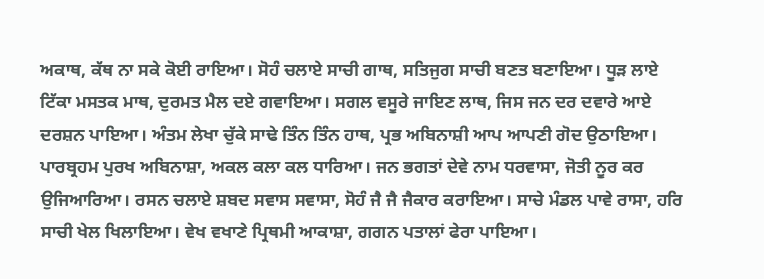ਅਕਾਥ, ਕੱਥ ਨਾ ਸਕੇ ਕੋਈ ਰਾਇਆ। ਸੋਹੰ ਚਲਾਏ ਸਾਚੀ ਗਾਥ, ਸਤਿਜੁਗ ਸਾਚੀ ਬਣਤ ਬਣਾਇਆ। ਧੂੜ ਲਾਏ ਟਿੱਕਾ ਮਸਤਕ ਮਾਥ, ਦੁਰਮਤ ਮੈਲ ਦਏ ਗਵਾਇਆ। ਸਗਲ ਵਸੂਰੇ ਜਾਇਣ ਲਾਥ, ਜਿਸ ਜਨ ਦਰ ਦਵਾਰੇ ਆਏ ਦਰਸ਼ਨ ਪਾਇਆ। ਅੰਤਮ ਲੇਖਾ ਚੁੱਕੇ ਸਾਢੇ ਤਿੰਨ ਤਿੰਨ ਹਾਥ, ਪ੍ਰਭ ਅਬਿਨਾਸ਼ੀ ਆਪ ਆਪਣੀ ਗੋਦ ਉਠਾਇਆ। ਪਾਰਬ੍ਰਹਮ ਪੁਰਖ ਅਬਿਨਾਸ਼ਾ, ਅਕਲ ਕਲਾ ਕਲ ਧਾਰਿਆ। ਜਨ ਭਗਤਾਂ ਦੇਵੇ ਨਾਮ ਧਰਵਾਸਾ, ਜੋਤੀ ਨੂਰ ਕਰ ਉਜਿਆਰਿਆ। ਰਸਨ ਚਲਾਏ ਸ਼ਬਦ ਸਵਾਸ ਸਵਾਸਾ, ਸੋਹੰ ਜੈ ਜੈ ਜੈਕਾਰ ਕਰਾਇਆ। ਸਾਚੇ ਮੰਡਲ ਪਾਵੇ ਰਾਸਾ, ਹਰਿ ਸਾਚੀ ਖੇਲ ਖਿਲਾਇਆ। ਵੇਖ ਵਖਾਣੇ ਪ੍ਰਿਥਮੀ ਆਕਾਸ਼ਾ, ਗਗਨ ਪਤਾਲਾਂ ਫੇਰਾ ਪਾਇਆ।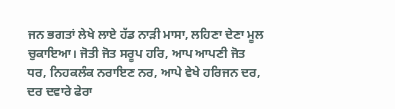ਜਨ ਭਗਤਾਂ ਲੇਖੇ ਲਾਏ ਹੱਡ ਨਾੜੀ ਮਾਸਾ, ਲਹਿਣਾ ਦੇਣਾ ਮੂਲ ਚੁਕਾਇਆ। ਜੋਤੀ ਜੋਤ ਸਰੂਪ ਹਰਿ, ਆਪ ਆਪਣੀ ਜੋਤ ਧਰ, ਨਿਹਕਲੰਕ ਨਰਾਇਣ ਨਰ, ਆਪੇ ਵੇਖੇ ਹਰਿਜਨ ਦਰ, ਦਰ ਦਵਾਰੇ ਫੇਰਾ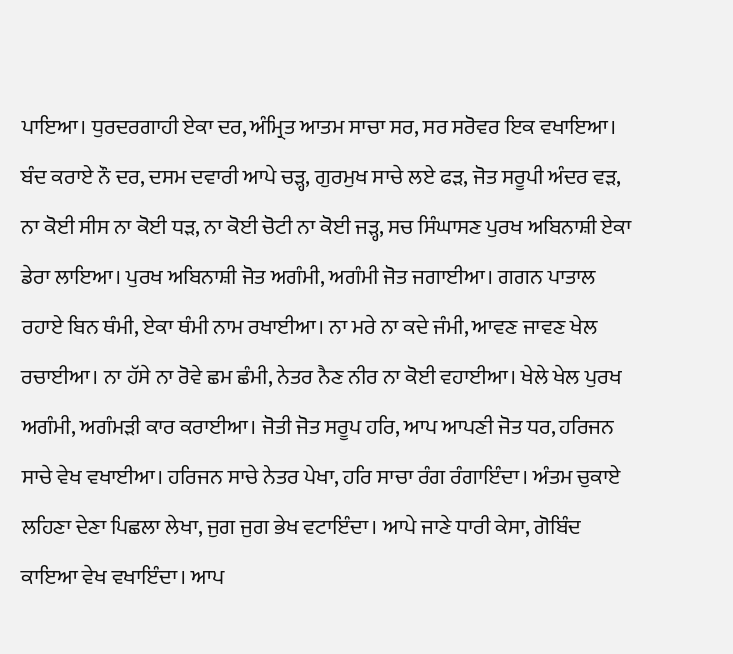ਪਾਇਆ। ਧੁਰਦਰਗਾਹੀ ਏਕਾ ਦਰ, ਅੰਮ੍ਰਿਤ ਆਤਮ ਸਾਚਾ ਸਰ, ਸਰ ਸਰੋਵਰ ਇਕ ਵਖਾਇਆ। ਬੰਦ ਕਰਾਏ ਨੌ ਦਰ, ਦਸਮ ਦਵਾਰੀ ਆਪੇ ਚੜ੍ਹ, ਗੁਰਮੁਖ ਸਾਚੇ ਲਏ ਫੜ, ਜੋਤ ਸਰੂਪੀ ਅੰਦਰ ਵੜ, ਨਾ ਕੋਈ ਸੀਸ ਨਾ ਕੋਈ ਧੜ, ਨਾ ਕੋਈ ਚੋਟੀ ਨਾ ਕੋਈ ਜੜ੍ਹ, ਸਚ ਸਿੰਘਾਸਣ ਪੁਰਖ ਅਬਿਨਾਸ਼ੀ ਏਕਾ ਡੇਰਾ ਲਾਇਆ। ਪੁਰਖ ਅਬਿਨਾਸ਼ੀ ਜੋਤ ਅਗੰਮੀ, ਅਗੰਮੀ ਜੋਤ ਜਗਾਈਆ। ਗਗਨ ਪਾਤਾਲ ਰਹਾਏ ਬਿਨ ਥੰਮੀ, ਏਕਾ ਥੰਮੀ ਨਾਮ ਰਖਾਈਆ। ਨਾ ਮਰੇ ਨਾ ਕਦੇ ਜੰਮੀ, ਆਵਣ ਜਾਵਣ ਖੇਲ ਰਚਾਈਆ। ਨਾ ਹੱਸੇ ਨਾ ਰੋਵੇ ਛਮ ਛੰਮੀ, ਨੇਤਰ ਨੈਣ ਨੀਰ ਨਾ ਕੋਈ ਵਹਾਈਆ। ਖੇਲੇ ਖੇਲ ਪੁਰਖ ਅਗੰਮੀ, ਅਗੰਮੜੀ ਕਾਰ ਕਰਾਈਆ। ਜੋਤੀ ਜੋਤ ਸਰੂਪ ਹਰਿ, ਆਪ ਆਪਣੀ ਜੋਤ ਧਰ, ਹਰਿਜਨ ਸਾਚੇ ਵੇਖ ਵਖਾਈਆ। ਹਰਿਜਨ ਸਾਚੇ ਨੇਤਰ ਪੇਖਾ, ਹਰਿ ਸਾਚਾ ਰੰਗ ਰੰਗਾਇੰਦਾ। ਅੰਤਮ ਚੁਕਾਏ ਲਹਿਣਾ ਦੇਣਾ ਪਿਛਲਾ ਲੇਖਾ, ਜੁਗ ਜੁਗ ਭੇਖ ਵਟਾਇੰਦਾ। ਆਪੇ ਜਾਣੇ ਧਾਰੀ ਕੇਸਾ, ਗੋਬਿੰਦ ਕਾਇਆ ਵੇਖ ਵਖਾਇੰਦਾ। ਆਪ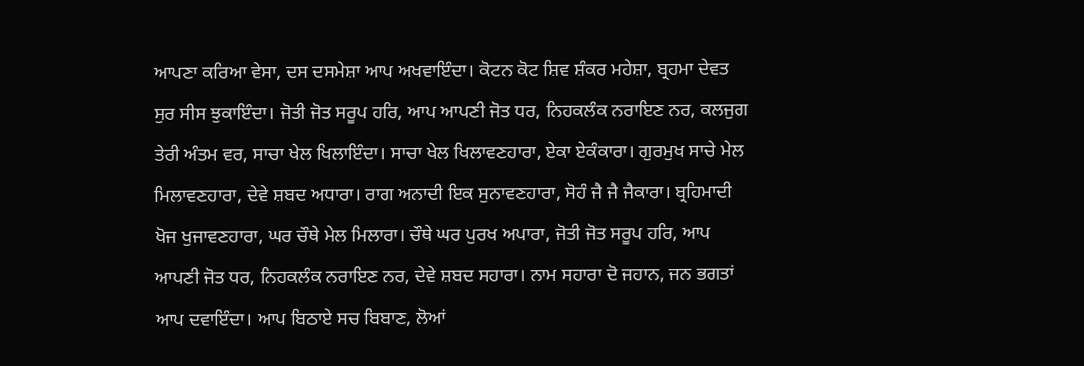ਆਪਣਾ ਕਰਿਆ ਵੇਸਾ, ਦਸ ਦਸਮੇਸ਼ਾ ਆਪ ਅਖਵਾਇੰਦਾ। ਕੋਟਨ ਕੋਟ ਸ਼ਿਵ ਸ਼ੰਕਰ ਮਹੇਸ਼ਾ, ਬ੍ਰਹਮਾ ਦੇਵਤ ਸੁਰ ਸੀਸ ਝੁਕਾਇੰਦਾ। ਜੋਤੀ ਜੋਤ ਸਰੂਪ ਹਰਿ, ਆਪ ਆਪਣੀ ਜੋਤ ਧਰ, ਨਿਹਕਲੰਕ ਨਰਾਇਣ ਨਰ, ਕਲਜੁਗ ਤੇਰੀ ਅੰਤਮ ਵਰ, ਸਾਚਾ ਖੇਲ ਖਿਲਾਇੰਦਾ। ਸਾਚਾ ਖੇਲ ਖਿਲਾਵਣਹਾਰਾ, ਏਕਾ ਏਕੰਕਾਰਾ। ਗੁਰਮੁਖ ਸਾਚੇ ਮੇਲ ਮਿਲਾਵਣਹਾਰਾ, ਦੇਵੇ ਸ਼ਬਦ ਅਧਾਰਾ। ਰਾਗ ਅਨਾਦੀ ਇਕ ਸੁਨਾਵਣਹਾਰਾ, ਸੋਹੰ ਜੈ ਜੈ ਜੈਕਾਰਾ। ਬ੍ਰਹਿਮਾਦੀ ਖੋਜ ਖੁਜਾਵਣਹਾਰਾ, ਘਰ ਚੌਥੇ ਮੇਲ ਮਿਲਾਰਾ। ਚੌਥੇ ਘਰ ਪੁਰਖ ਅਪਾਰਾ, ਜੋਤੀ ਜੋਤ ਸਰੂਪ ਹਰਿ, ਆਪ ਆਪਣੀ ਜੋਤ ਧਰ, ਨਿਹਕਲੰਕ ਨਰਾਇਣ ਨਰ, ਦੇਵੇ ਸ਼ਬਦ ਸਹਾਰਾ। ਨਾਮ ਸਹਾਰਾ ਦੋ ਜਹਾਨ, ਜਨ ਭਗਤਾਂ ਆਪ ਦਵਾਇੰਦਾ। ਆਪ ਬਿਠਾਏ ਸਚ ਬਿਬਾਣ, ਲੋਆਂ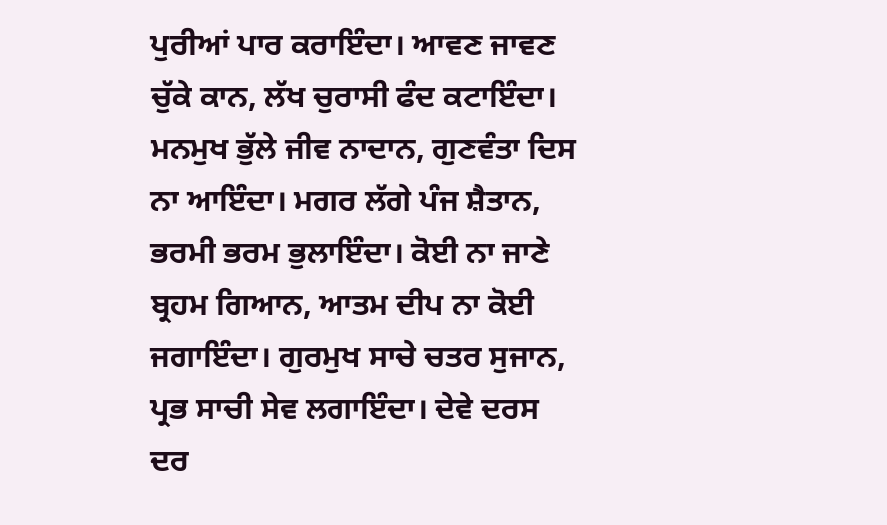ਪੁਰੀਆਂ ਪਾਰ ਕਰਾਇੰਦਾ। ਆਵਣ ਜਾਵਣ ਚੁੱਕੇ ਕਾਨ, ਲੱਖ ਚੁਰਾਸੀ ਫੰਦ ਕਟਾਇੰਦਾ। ਮਨਮੁਖ ਭੁੱਲੇ ਜੀਵ ਨਾਦਾਨ, ਗੁਣਵੰਤਾ ਦਿਸ ਨਾ ਆਇੰਦਾ। ਮਗਰ ਲੱਗੇ ਪੰਜ ਸ਼ੈਤਾਨ, ਭਰਮੀ ਭਰਮ ਭੁਲਾਇੰਦਾ। ਕੋਈ ਨਾ ਜਾਣੇ ਬ੍ਰਹਮ ਗਿਆਨ, ਆਤਮ ਦੀਪ ਨਾ ਕੋਈ ਜਗਾਇੰਦਾ। ਗੁਰਮੁਖ ਸਾਚੇ ਚਤਰ ਸੁਜਾਨ, ਪ੍ਰਭ ਸਾਚੀ ਸੇਵ ਲਗਾਇੰਦਾ। ਦੇਵੇ ਦਰਸ ਦਰ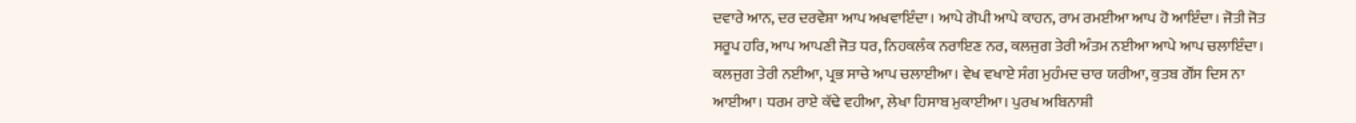ਦਵਾਰੇ ਆਨ, ਦਰ ਦਰਵੇਸ਼ਾ ਆਪ ਅਖਵਾਇੰਦਾ। ਆਪੇ ਗੋਪੀ ਆਪੇ ਕਾਹਨ, ਰਾਮ ਰਮਈਆ ਆਪ ਹੋ ਆਇੰਦਾ। ਜੋਤੀ ਜੋਤ ਸਰੂਪ ਹਰਿ, ਆਪ ਆਪਣੀ ਜੋਤ ਧਰ, ਨਿਹਕਲੰਕ ਨਰਾਇਣ ਨਰ, ਕਲਜੁਗ ਤੇਰੀ ਅੰਤਮ ਨਈਆ ਆਪੇ ਆਪ ਚਲਾਇੰਦਾ। ਕਲਜੁਗ ਤੇਰੀ ਨਈਆ, ਪ੍ਰਭ ਸਾਚੇ ਆਪ ਚਲਾਈਆ। ਵੇਖ ਵਖਾਏ ਸੰਗ ਮੁਹੰਮਦ ਚਾਰ ਯਰੀਆ, ਕੁਤਬ ਗੌਂਸ ਦਿਸ ਨਾ ਆਈਆ। ਧਰਮ ਰਾਏ ਕੱਢੇ ਵਹੀਆ, ਲੇਖਾ ਹਿਸਾਬ ਮੁਕਾਈਆ। ਪੁਰਖ ਅਬਿਨਾਸ਼ੀ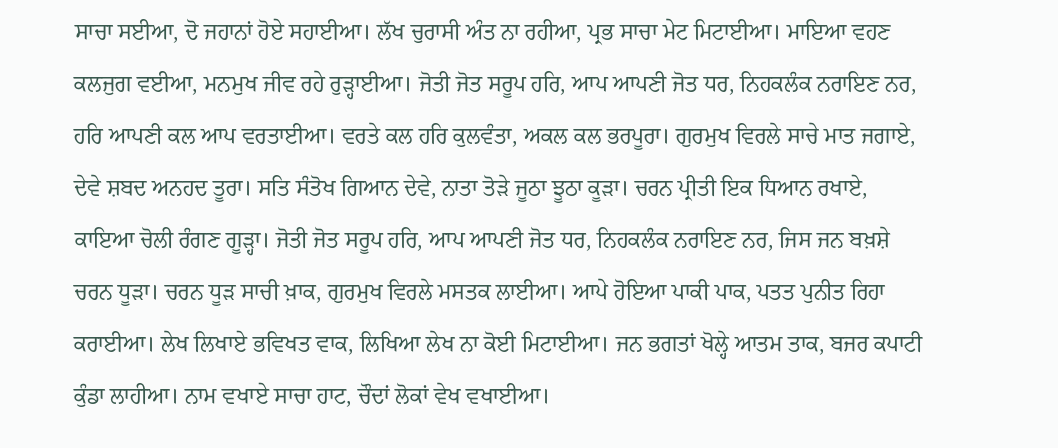ਸਾਚਾ ਸਈਆ, ਦੋ ਜਹਾਨਾਂ ਹੋਏ ਸਹਾਈਆ। ਲੱਖ ਚੁਰਾਸੀ ਅੰਤ ਨਾ ਰਹੀਆ, ਪ੍ਰਭ ਸਾਚਾ ਮੇਟ ਮਿਟਾਈਆ। ਮਾਇਆ ਵਹਣ ਕਲਜੁਗ ਵਈਆ, ਮਨਮੁਖ ਜੀਵ ਰਹੇ ਰੁੜ੍ਹਾਈਆ। ਜੋਤੀ ਜੋਤ ਸਰੂਪ ਹਰਿ, ਆਪ ਆਪਣੀ ਜੋਤ ਧਰ, ਨਿਹਕਲੰਕ ਨਰਾਇਣ ਨਰ, ਹਰਿ ਆਪਣੀ ਕਲ ਆਪ ਵਰਤਾਈਆ। ਵਰਤੇ ਕਲ ਹਰਿ ਕੁਲਵੰਤਾ, ਅਕਲ ਕਲ ਭਰਪੂਰਾ। ਗੁਰਮੁਖ ਵਿਰਲੇ ਸਾਚੇ ਮਾਤ ਜਗਾਏ, ਦੇਵੇ ਸ਼ਬਦ ਅਨਹਦ ਤੂਰਾ। ਸਤਿ ਸੰਤੋਖ ਗਿਆਨ ਦੇਵੇ, ਨਾਤਾ ਤੋੜੇ ਜੂਠਾ ਝੂਠਾ ਕੂੜਾ। ਚਰਨ ਪ੍ਰੀਤੀ ਇਕ ਧਿਆਨ ਰਖਾਏ, ਕਾਇਆ ਚੋਲੀ ਰੰਗਣ ਗੂੜ੍ਹਾ। ਜੋਤੀ ਜੋਤ ਸਰੂਪ ਹਰਿ, ਆਪ ਆਪਣੀ ਜੋਤ ਧਰ, ਨਿਹਕਲੰਕ ਨਰਾਇਣ ਨਰ, ਜਿਸ ਜਨ ਬਖ਼ਸ਼ੇ ਚਰਨ ਧੂੜਾ। ਚਰਨ ਧੂੜ ਸਾਚੀ ਖ਼ਾਕ, ਗੁਰਮੁਖ ਵਿਰਲੇ ਮਸਤਕ ਲਾਈਆ। ਆਪੇ ਹੋਇਆ ਪਾਕੀ ਪਾਕ, ਪਤਤ ਪੁਨੀਤ ਰਿਹਾ ਕਰਾਈਆ। ਲੇਖ ਲਿਖਾਏ ਭਵਿਖਤ ਵਾਕ, ਲਿਖਿਆ ਲੇਖ ਨਾ ਕੋਈ ਮਿਟਾਈਆ। ਜਨ ਭਗਤਾਂ ਖੋਲ੍ਹੇ ਆਤਮ ਤਾਕ, ਬਜਰ ਕਪਾਟੀ ਕੁੰਡਾ ਲਾਹੀਆ। ਨਾਮ ਵਖਾਏ ਸਾਚਾ ਹਾਟ, ਚੌਦਾਂ ਲੋਕਾਂ ਵੇਖ ਵਖਾਈਆ।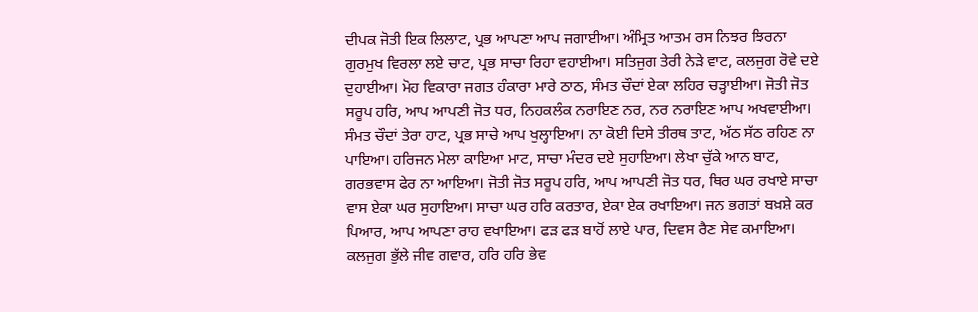ਦੀਪਕ ਜੋਤੀ ਇਕ ਲਿਲਾਟ, ਪ੍ਰਭ ਆਪਣਾ ਆਪ ਜਗਾਈਆ। ਅੰਮ੍ਰਿਤ ਆਤਮ ਰਸ ਨਿਝਰ ਝਿਰਨਾ ਗੁਰਮੁਖ ਵਿਰਲਾ ਲਏ ਚਾਟ, ਪ੍ਰਭ ਸਾਚਾ ਰਿਹਾ ਵਹਾਈਆ। ਸਤਿਜੁਗ ਤੇਰੀ ਨੇੜੇ ਵਾਟ, ਕਲਜੁਗ ਰੋਵੇ ਦਏ ਦੁਹਾਈਆ। ਮੋਹ ਵਿਕਾਰਾ ਜਗਤ ਹੰਕਾਰਾ ਮਾਰੇ ਠਾਠ, ਸੰਮਤ ਚੌਦਾਂ ਏਕਾ ਲਹਿਰ ਚੜ੍ਹਾਈਆ। ਜੋਤੀ ਜੋਤ ਸਰੂਪ ਹਰਿ, ਆਪ ਆਪਣੀ ਜੋਤ ਧਰ, ਨਿਹਕਲੰਕ ਨਰਾਇਣ ਨਰ, ਨਰ ਨਰਾਇਣ ਆਪ ਅਖਵਾਈਆ। ਸੰਮਤ ਚੌਦਾਂ ਤੇਰਾ ਹਾਟ, ਪ੍ਰਭ ਸਾਚੇ ਆਪ ਖੁਲ੍ਹਾਇਆ। ਨਾ ਕੋਈ ਦਿਸੇ ਤੀਰਥ ਤਾਟ, ਅੱਠ ਸੱਠ ਰਹਿਣ ਨਾ ਪਾਇਆ। ਹਰਿਜਨ ਮੇਲਾ ਕਾਇਆ ਮਾਟ, ਸਾਚਾ ਮੰਦਰ ਦਏ ਸੁਹਾਇਆ। ਲੇਖਾ ਚੁੱਕੇ ਆਨ ਬਾਟ, ਗਰਭਵਾਸ ਫੇਰ ਨਾ ਆਇਆ। ਜੋਤੀ ਜੋਤ ਸਰੂਪ ਹਰਿ, ਆਪ ਆਪਣੀ ਜੋਤ ਧਰ, ਥਿਰ ਘਰ ਰਖਾਏ ਸਾਚਾ ਵਾਸ ਏਕਾ ਘਰ ਸੁਹਾਇਆ। ਸਾਚਾ ਘਰ ਹਰਿ ਕਰਤਾਰ, ਏਕਾ ਏਕ ਰਖਾਇਆ। ਜਨ ਭਗਤਾਂ ਬਖ਼ਸ਼ੇ ਕਰ ਪਿਆਰ, ਆਪ ਆਪਣਾ ਰਾਹ ਵਖਾਇਆ। ਫੜ ਫੜ ਬਾਹੋਂ ਲਾਏ ਪਾਰ, ਦਿਵਸ ਰੈਣ ਸੇਵ ਕਮਾਇਆ। ਕਲਜੁਗ ਭੁੱਲੇ ਜੀਵ ਗਵਾਰ, ਹਰਿ ਹਰਿ ਭੇਵ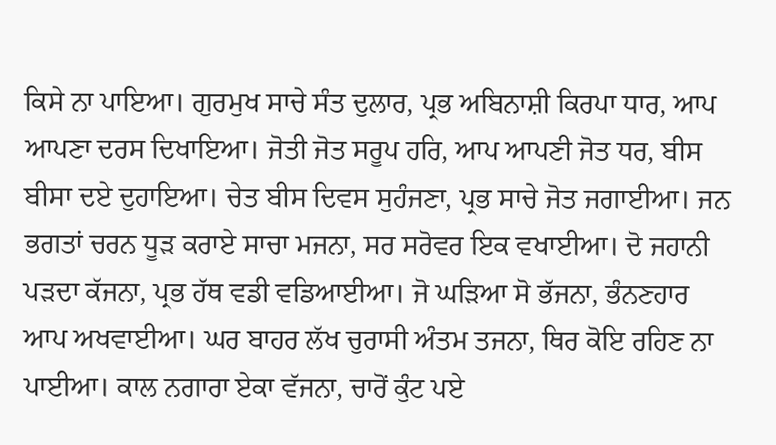ਕਿਸੇ ਨਾ ਪਾਇਆ। ਗੁਰਮੁਖ ਸਾਚੇ ਸੰਤ ਦੁਲਾਰ, ਪ੍ਰਭ ਅਬਿਨਾਸ਼ੀ ਕਿਰਪਾ ਧਾਰ, ਆਪ ਆਪਣਾ ਦਰਸ ਦਿਖਾਇਆ। ਜੋਤੀ ਜੋਤ ਸਰੂਪ ਹਰਿ, ਆਪ ਆਪਣੀ ਜੋਤ ਧਰ, ਬੀਸ ਬੀਸਾ ਦਏ ਦੁਹਾਇਆ। ਚੇਤ ਬੀਸ ਦਿਵਸ ਸੁਹੰਜਣਾ, ਪ੍ਰਭ ਸਾਚੇ ਜੋਤ ਜਗਾਈਆ। ਜਨ ਭਗਤਾਂ ਚਰਨ ਧੂੜ ਕਰਾਏ ਸਾਚਾ ਮਜਨਾ, ਸਰ ਸਰੋਵਰ ਇਕ ਵਖਾਈਆ। ਦੋ ਜਹਾਨੀ ਪੜਦਾ ਕੱਜਨਾ, ਪ੍ਰਭ ਹੱਥ ਵਡੀ ਵਡਿਆਈਆ। ਜੋ ਘੜਿਆ ਸੋ ਭੱਜਨਾ, ਭੰਨਣਹਾਰ ਆਪ ਅਖਵਾਈਆ। ਘਰ ਬਾਹਰ ਲੱਖ ਚੁਰਾਸੀ ਅੰਤਮ ਤਜਨਾ, ਥਿਰ ਕੋਇ ਰਹਿਣ ਨਾ ਪਾਈਆ। ਕਾਲ ਨਗਾਰਾ ਏਕਾ ਵੱਜਨਾ, ਚਾਰੋਂ ਕੁੰਟ ਪਏ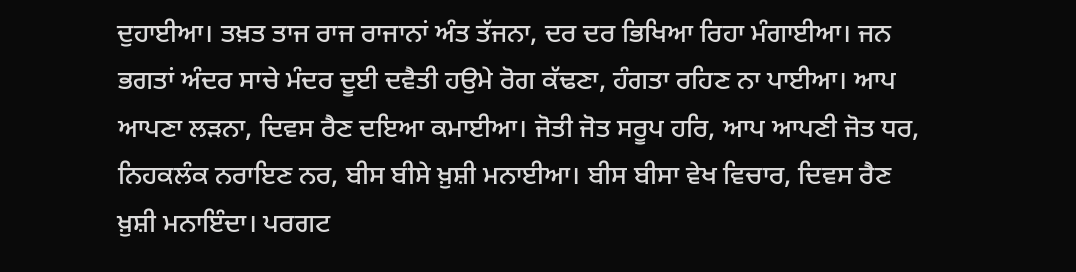ਦੁਹਾਈਆ। ਤਖ਼ਤ ਤਾਜ ਰਾਜ ਰਾਜਾਨਾਂ ਅੰਤ ਤੱਜਨਾ, ਦਰ ਦਰ ਭਿਖਿਆ ਰਿਹਾ ਮੰਗਾਈਆ। ਜਨ ਭਗਤਾਂ ਅੰਦਰ ਸਾਚੇ ਮੰਦਰ ਦੂਈ ਦਵੈਤੀ ਹਉਮੇ ਰੋਗ ਕੱਢਣਾ, ਹੰਗਤਾ ਰਹਿਣ ਨਾ ਪਾਈਆ। ਆਪ ਆਪਣਾ ਲੜਨਾ, ਦਿਵਸ ਰੈਣ ਦਇਆ ਕਮਾਈਆ। ਜੋਤੀ ਜੋਤ ਸਰੂਪ ਹਰਿ, ਆਪ ਆਪਣੀ ਜੋਤ ਧਰ, ਨਿਹਕਲੰਕ ਨਰਾਇਣ ਨਰ, ਬੀਸ ਬੀਸੇ ਖ਼ੁਸ਼ੀ ਮਨਾਈਆ। ਬੀਸ ਬੀਸਾ ਵੇਖ ਵਿਚਾਰ, ਦਿਵਸ ਰੈਣ ਖ਼ੁਸ਼ੀ ਮਨਾਇੰਦਾ। ਪਰਗਟ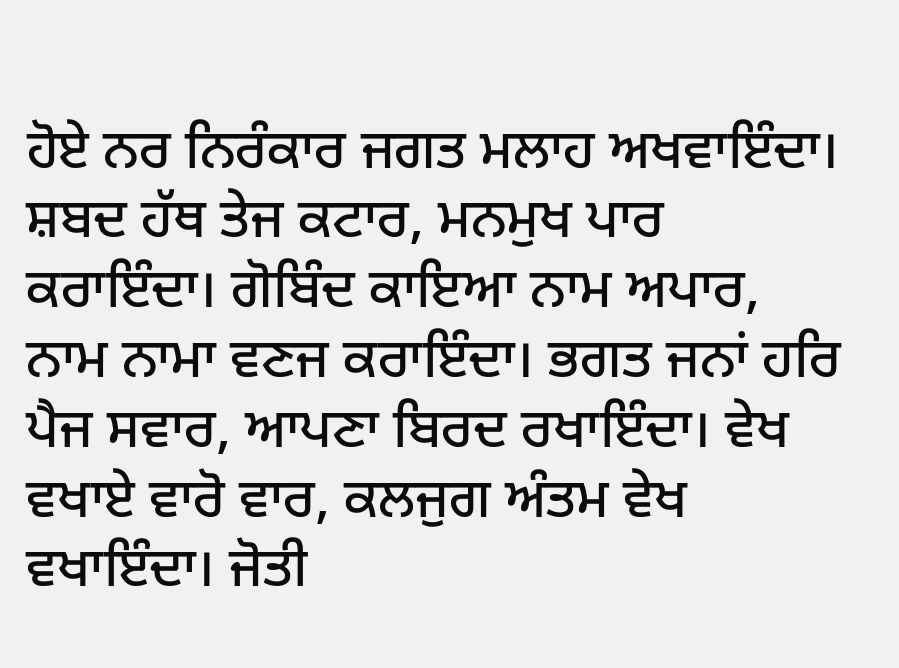ਹੋਏ ਨਰ ਨਿਰੰਕਾਰ ਜਗਤ ਮਲਾਹ ਅਖਵਾਇੰਦਾ। ਸ਼ਬਦ ਹੱਥ ਤੇਜ ਕਟਾਰ, ਮਨਮੁਖ ਪਾਰ ਕਰਾਇੰਦਾ। ਗੋਬਿੰਦ ਕਾਇਆ ਨਾਮ ਅਪਾਰ, ਨਾਮ ਨਾਮਾ ਵਣਜ ਕਰਾਇੰਦਾ। ਭਗਤ ਜਨਾਂ ਹਰਿ ਪੈਜ ਸਵਾਰ, ਆਪਣਾ ਬਿਰਦ ਰਖਾਇੰਦਾ। ਵੇਖ ਵਖਾਏ ਵਾਰੋ ਵਾਰ, ਕਲਜੁਗ ਅੰਤਮ ਵੇਖ ਵਖਾਇੰਦਾ। ਜੋਤੀ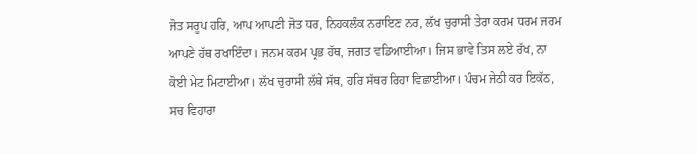ਜੋਤ ਸਰੂਪ ਹਰਿ, ਆਪ ਆਪਣੀ ਜੋਤ ਧਰ, ਨਿਹਕਲੰਕ ਨਰਾਇਣ ਨਰ, ਲੱਖ ਚੁਰਾਸੀ ਤੇਰਾ ਕਰਮ ਧਰਮ ਜਰਮ ਆਪਣੇ ਹੱਥ ਰਖਾਇੰਦਾ। ਜਨਮ ਕਰਮ ਪ੍ਰਭ ਹੱਥ, ਜਗਤ ਵਡਿਆਈਆ। ਜਿਸ ਭਾਵੇ ਤਿਸ ਲਏ ਰੱਖ, ਨਾ ਕੋਈ ਮੇਟ ਮਿਟਾਈਆ। ਲੱਖ ਚੁਰਾਸੀ ਲੱਥੇ ਸੱਥ, ਹਰਿ ਸੱਥਰ ਰਿਹਾ ਵਿਛਾਈਆ। ਪੰਚਮ ਜੇਠੀ ਕਰ ਇਕੱਠ, ਸਚ ਵਿਹਾਰਾ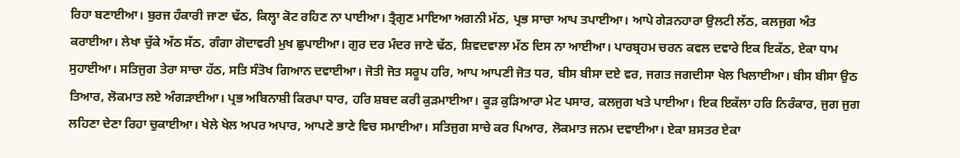ਰਿਹਾ ਬਣਾਈਆ। ਬੁਰਜ ਹੰਕਾਰੀ ਜਾਣਾ ਢੱਠ, ਕਿਲ੍ਹਾ ਕੋਟ ਰਹਿਣ ਨਾ ਪਾਈਆ। ਤ੍ਰੈਗੁਣ ਮਾਇਆ ਅਗਨੀ ਮੱਠ, ਪ੍ਰਭ ਸਾਚਾ ਆਪ ਤਪਾਈਆ। ਆਪੇ ਗੇੜਨਹਾਰਾ ਉਲਟੀ ਲੱਠ, ਕਲਜੁਗ ਅੰਤ ਕਰਾਈਆ। ਲੇਖਾ ਚੁੱਕੇ ਅੱਠ ਸੱਠ, ਗੰਗਾ ਗੋਦਾਵਰੀ ਮੁਖ ਛੁਪਾਈਆ। ਗੁਰ ਦਰ ਮੰਦਰ ਜਾਣੇ ਢੱਠ, ਸ਼ਿਵਦਵਾਲਾ ਮੱਠ ਦਿਸ ਨਾ ਆਈਆ। ਪਾਰਬ੍ਰਹਮ ਚਰਨ ਕਵਲ ਦਵਾਰੇ ਇਕ ਇਕੱਠ, ਏਕਾ ਧਾਮ ਸੁਹਾਈਆ। ਸਤਿਜੁਗ ਤੇਰਾ ਸਾਚਾ ਹੱਠ, ਸਤਿ ਸੰਤੋਖ ਗਿਆਨ ਦਵਾਈਆ। ਜੋਤੀ ਜੋਤ ਸਰੂਪ ਹਰਿ, ਆਪ ਆਪਣੀ ਜੋਤ ਧਰ, ਬੀਸ ਬੀਸਾ ਦਏ ਵਰ, ਜਗਤ ਜਗਦੀਸਾ ਖੇਲ ਖਿਲਾਈਆ। ਬੀਸ ਬੀਸਾ ਉਠ ਤਿਆਰ, ਲੋਕਮਾਤ ਲਏ ਅੰਗੜਾਈਆ। ਪ੍ਰਭ ਅਬਿਨਾਸ਼ੀ ਕਿਰਪਾ ਧਾਰ, ਹਰਿ ਸ਼ਬਦ ਕਰੀ ਕੁੜਮਾਈਆ। ਕੂੜ ਕੁੜਿਆਰਾ ਮੇਟ ਪਸਾਰ, ਕਲਜੁਗ ਖਤੇ ਪਾਈਆ। ਇਕ ਇਕੱਲਾ ਹਰਿ ਨਿਰੰਕਾਰ, ਜੁਗ ਜੁਗ ਲਹਿਣਾ ਦੇਣਾ ਰਿਹਾ ਚੁਕਾਈਆ। ਖੇਲੇ ਖੇਲ ਅਪਰ ਅਪਾਰ, ਆਪਣੇ ਭਾਣੇ ਵਿਚ ਸਮਾਈਆ। ਸਤਿਜੁਗ ਸਾਚੇ ਕਰ ਪਿਆਰ, ਲੋਕਮਾਤ ਜਨਮ ਦਵਾਈਆ। ਏਕਾ ਸ਼ਸਤਰ ਏਕਾ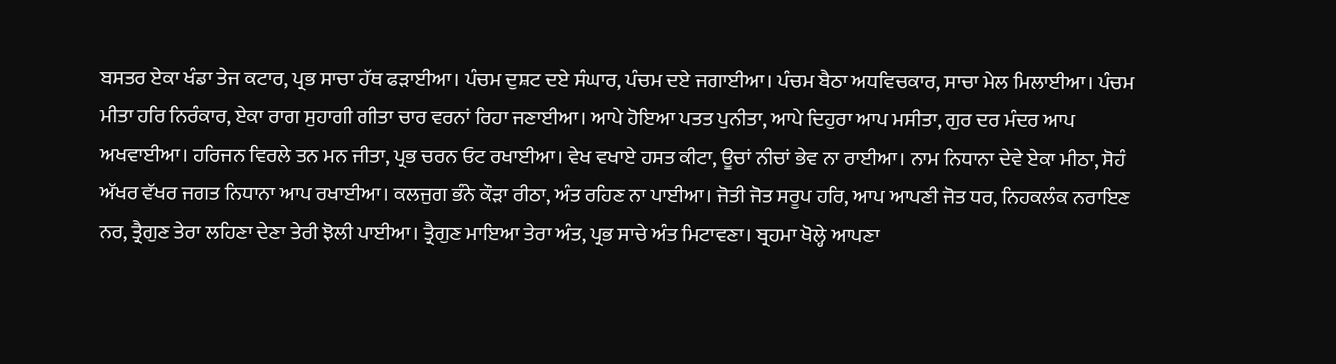ਬਸਤਰ ਏਕਾ ਖੰਡਾ ਤੇਜ ਕਟਾਰ, ਪ੍ਰਭ ਸਾਚਾ ਹੱਥ ਫੜਾਈਆ। ਪੰਚਮ ਦੁਸ਼ਟ ਦਏ ਸੰਘਾਰ, ਪੰਚਮ ਦਏ ਜਗਾਈਆ। ਪੰਚਮ ਬੈਠਾ ਅਧਵਿਚਕਾਰ, ਸਾਚਾ ਮੇਲ ਮਿਲਾਈਆ। ਪੰਚਮ ਮੀਤਾ ਹਰਿ ਨਿਰੰਕਾਰ, ਏਕਾ ਰਾਗ ਸੁਹਾਗੀ ਗੀਤਾ ਚਾਰ ਵਰਨਾਂ ਰਿਹਾ ਜਣਾਈਆ। ਆਪੇ ਹੋਇਆ ਪਤਤ ਪੁਨੀਤਾ, ਆਪੇ ਦਿਹੁਰਾ ਆਪ ਮਸੀਤਾ, ਗੁਰ ਦਰ ਮੰਦਰ ਆਪ ਅਖਵਾਈਆ। ਹਰਿਜਨ ਵਿਰਲੇ ਤਨ ਮਨ ਜੀਤਾ, ਪ੍ਰਭ ਚਰਨ ਓਟ ਰਖਾਈਆ। ਵੇਖ ਵਖਾਏ ਹਸਤ ਕੀਟਾ, ਊਚਾਂ ਨੀਚਾਂ ਭੇਵ ਨਾ ਰਾਈਆ। ਨਾਮ ਨਿਧਾਨਾ ਦੇਵੇ ਏਕਾ ਮੀਠਾ, ਸੋਹੰ ਅੱਖਰ ਵੱਖਰ ਜਗਤ ਨਿਧਾਨਾ ਆਪ ਰਖਾਈਆ। ਕਲਜੁਗ ਭੰਨੇ ਕੌੜਾ ਰੀਠਾ, ਅੰਤ ਰਹਿਣ ਨਾ ਪਾਈਆ। ਜੋਤੀ ਜੋਤ ਸਰੂਪ ਹਰਿ, ਆਪ ਆਪਣੀ ਜੋਤ ਧਰ, ਨਿਹਕਲੰਕ ਨਰਾਇਣ ਨਰ, ਤ੍ਰੈਗੁਣ ਤੇਰਾ ਲਹਿਣਾ ਦੇਣਾ ਤੇਰੀ ਝੋਲੀ ਪਾਈਆ। ਤ੍ਰੈਗੁਣ ਮਾਇਆ ਤੇਰਾ ਅੰਤ, ਪ੍ਰਭ ਸਾਚੇ ਅੰਤ ਮਿਟਾਵਣਾ। ਬ੍ਰਹਮਾ ਖੋਲ੍ਹੇ ਆਪਣਾ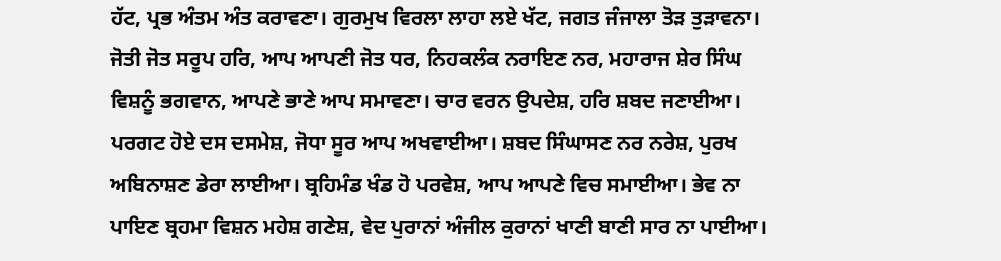ਹੱਟ, ਪ੍ਰਭ ਅੰਤਮ ਅੰਤ ਕਰਾਵਣਾ। ਗੁਰਮੁਖ ਵਿਰਲਾ ਲਾਹਾ ਲਏ ਖੱਟ, ਜਗਤ ਜੰਜਾਲਾ ਤੋੜ ਤੁੜਾਵਨਾ। ਜੋਤੀ ਜੋਤ ਸਰੂਪ ਹਰਿ, ਆਪ ਆਪਣੀ ਜੋਤ ਧਰ, ਨਿਹਕਲੰਕ ਨਰਾਇਣ ਨਰ, ਮਹਾਰਾਜ ਸ਼ੇਰ ਸਿੰਘ ਵਿਸ਼ਨੂੰ ਭਗਵਾਨ, ਆਪਣੇ ਭਾਣੇ ਆਪ ਸਮਾਵਣਾ। ਚਾਰ ਵਰਨ ਉਪਦੇਸ਼, ਹਰਿ ਸ਼ਬਦ ਜਣਾਈਆ। ਪਰਗਟ ਹੋਏ ਦਸ ਦਸਮੇਸ਼, ਜੋਧਾ ਸੂਰ ਆਪ ਅਖਵਾਈਆ। ਸ਼ਬਦ ਸਿੰਘਾਸਣ ਨਰ ਨਰੇਸ਼, ਪੁਰਖ ਅਬਿਨਾਸ਼ਣ ਡੇਰਾ ਲਾਈਆ। ਬ੍ਰਹਿਮੰਡ ਖੰਡ ਹੋ ਪਰਵੇਸ਼, ਆਪ ਆਪਣੇ ਵਿਚ ਸਮਾਈਆ। ਭੇਵ ਨਾ ਪਾਇਣ ਬ੍ਰਹਮਾ ਵਿਸ਼ਨ ਮਹੇਸ਼ ਗਣੇਸ਼, ਵੇਦ ਪੁਰਾਨਾਂ ਅੰਜੀਲ ਕੁਰਾਨਾਂ ਖਾਣੀ ਬਾਣੀ ਸਾਰ ਨਾ ਪਾਈਆ।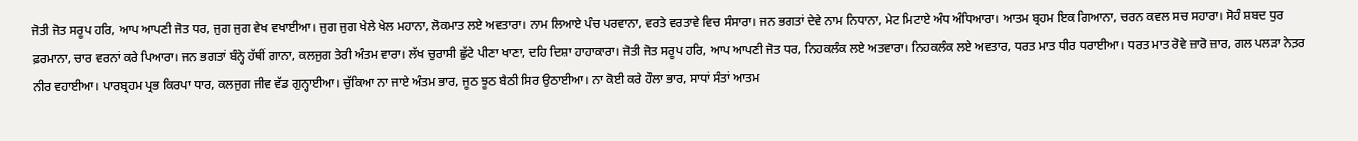ਜੋਤੀ ਜੋਤ ਸਰੂਪ ਹਰਿ, ਆਪ ਆਪਣੀ ਜੋਤ ਧਰ, ਜੁਗ ਜੁਗ ਵੇਖ ਵਖਾਈਆ। ਜੁਗ ਜੁਗ ਖੇਲੇ ਖੇਲ ਮਹਾਨਾ, ਲੋਕਮਾਤ ਲਏ ਅਵਤਾਰਾ। ਨਾਮ ਲਿਆਏ ਪੰਚ ਪਰਵਾਨਾ, ਵਰਤੇ ਵਰਤਾਵੇ ਵਿਚ ਸੰਸਾਰਾ। ਜਨ ਭਗਤਾਂ ਦੇਵੇ ਨਾਮ ਨਿਧਾਨਾ, ਮੇਟ ਮਿਟਾਏ ਅੰਧ ਅੰਧਿਆਰਾ। ਆਤਮ ਬ੍ਰਹਮ ਇਕ ਗਿਆਨਾ, ਚਰਨ ਕਵਲ ਸਚ ਸਹਾਰਾ। ਸੋਹੰ ਸ਼ਬਦ ਧੁਰ ਫ਼ਰਮਾਨਾ, ਚਾਰ ਵਰਨਾਂ ਕਰੇ ਪਿਆਰਾ। ਜਨ ਭਗਤਾਂ ਬੰਨ੍ਹੇ ਹੱਥੀਂ ਗਾਨਾ, ਕਲਜੁਗ ਤੇਰੀ ਅੰਤਮ ਵਾਰਾ। ਲੱਖ ਚੁਰਾਸੀ ਛੁੱਟੇ ਪੀਣਾ ਖਾਣਾ, ਦਹਿ ਦਿਸ਼ਾ ਹਾਹਾਕਾਰਾ। ਜੋਤੀ ਜੋਤ ਸਰੂਪ ਹਰਿ, ਆਪ ਆਪਣੀ ਜੋਤ ਧਰ, ਨਿਹਕਲੰਕ ਲਏ ਅਤਵਾਰਾ। ਨਿਹਕਲੰਕ ਲਏ ਅਵਤਾਰ, ਧਰਤ ਮਾਤ ਧੀਰ ਧਰਾਈਆ। ਧਰਤ ਮਾਤ ਰੋਵੇ ਜ਼ਾਰੋ ਜ਼ਾਰ, ਗਲ ਪਲੜਾ ਨੇਤ਼ਰ ਨੀਰ ਵਹਾਈਆ। ਪਾਰਬ੍ਰਹਮ ਪ੍ਰਭ ਕਿਰਪਾ ਧਾਰ, ਕਲਜੁਗ ਜੀਵ ਵੱਡ ਗੁਨ੍ਹਾਈਆ। ਚੁੱਕਿਆ ਨਾ ਜਾਏ ਅੰਤਮ ਭਾਰ, ਜੂਠ ਝੂਠ ਬੈਠੀ ਸਿਰ ਉਠਾਈਆ। ਨਾ ਕੋਈ ਕਰੇ ਹੌਲਾ ਭਾਰ, ਸਾਧਾਂ ਸੰਤਾਂ ਆਤਮ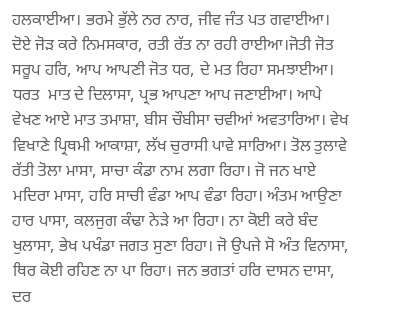ਹਲਕਾਈਆ। ਭਰਮੇ ਭੁੱਲੇ ਨਰ ਨਾਰ, ਜੀਵ ਜੰਤ ਪਤ ਗਵਾਈਆ। ਦੋਏ ਜੋੜ ਕਰੇ ਨਿਮਸਕਾਰ, ਰਤੀ ਰੱਤ ਨਾ ਰਹੀ ਰਾਈਆ।ਜੋਤੀ ਜੋਤ ਸਰੂਪ ਹਰਿ, ਆਪ ਆਪਣੀ ਜੋਤ ਧਰ, ਦੇ ਮਤ ਰਿਹਾ ਸਮਝਾਈਆ। ਧਰਤ  ਮਾਤ ਦੇ ਦਿਲਾਸਾ, ਪ੍ਰਭ ਆਪਣਾ ਆਪ ਜਣਾਈਆ। ਆਪੇ ਵੇਖਣ ਆਏ ਮਾਤ ਤਮਾਸ਼ਾ, ਬੀਸ ਚੌਬੀਸਾ ਚਵੀਆਂ ਅਵਤਾਰਿਆ। ਵੇਖ ਵਿਖਾਣੇ ਪ੍ਰਿਥਮੀ ਆਕਾਸ਼ਾ, ਲੱਖ ਚੁਰਾਸੀ ਪਾਵੇ ਸਾਰਿਆ। ਤੋਲ ਤੁਲਾਵੇ ਰੱਤੀ ਤੋਲਾ ਮਾਸਾ, ਸਾਚਾ ਕੰਡਾ ਨਾਮ ਲਗਾ ਰਿਹਾ। ਜੋ ਜਨ ਖਾਏ ਮਦਿਰਾ ਮਾਸਾ, ਹਰਿ ਸਾਚੀ ਵੰਡਾ ਆਪ ਵੰਡਾ ਰਿਹਾ। ਅੰਤਮ ਆਉਣਾ ਹਾਰ ਪਾਸਾ, ਕਲਜੁਗ ਕੰਢਾ ਨੇੜੇ ਆ ਰਿਹਾ। ਨਾ ਕੋਈ ਕਰੇ ਬੰਦ ਖੁਲਾਸਾ, ਭੇਖ ਪਖੰਡਾ ਜਗਤ ਸੁਣਾ ਰਿਹਾ। ਜੋ ਉਪਜੇ ਸੋ ਅੰਤ ਵਿਨਾਸਾ, ਥਿਰ ਕੋਈ ਰਹਿਣ ਨਾ ਪਾ ਰਿਹਾ। ਜਨ ਭਗਤਾਂ ਹਰਿ ਦਾਸਨ ਦਾਸਾ, ਦਰ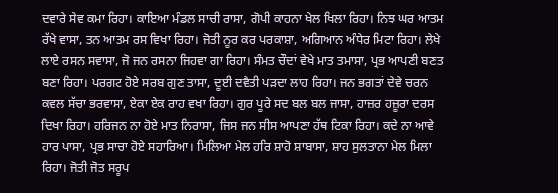ਦਵਾਰੇ ਸੇਵ ਕਮਾ ਰਿਹਾ। ਕਾਇਆ ਮੰਡਲ ਸਾਚੀ ਰਾਸਾ, ਗੋਪੀ ਕਾਹਨਾ ਖੇਲ ਖਿਲਾ ਰਿਹਾ। ਨਿਝ ਘਰ ਆਤਮ ਰੱਖੇ ਵਾਸਾ, ਤਨ ਆਤਮ ਰਸ ਵਿਖਾ ਰਿਹਾ। ਜੋਤੀ ਨੂਰ ਕਰ ਪਰਕਾਸ਼ਾ, ਅਗਿਆਨ ਅੰਧੇਰ ਮਿਟਾ ਰਿਹਾ। ਲੇਖੇ ਲਾਏ ਰਸਨ ਸਵਾਸਾ, ਜੋ ਜਨ ਰਸਨਾ ਜਿਹਵਾ ਗਾ ਰਿਹਾ। ਸੰਮਤ ਚੌਦਾਂ ਵੇਖੇ ਮਾਤ ਤਮਾਸਾ, ਪ੍ਰਭ ਆਪਣੀ ਬਣਤ ਬਣਾ ਰਿਹਾ। ਪਰਗਟ ਹੋਏ ਸਰਬ ਗੁਣ ਤਾਸਾ, ਦੂਈ ਦਵੈਤੀ ਪੜਦਾ ਲਾਹ ਰਿਹਾ। ਜਨ ਭਗਤਾਂ ਦੇਵੇ ਚਰਨ ਕਵਲ ਸੱਚਾ ਭਰਵਾਸਾ, ਏਕਾ ਏਕ ਰਾਹ ਵਖਾ ਰਿਹਾ। ਗੁਰ ਪੂਰੇ ਸਦ ਬਲ ਬਲ ਜਾਸਾ, ਹਾਜ਼ਰ ਹਜ਼ੂਰਾ ਦਰਸ ਦਿਖਾ ਰਿਹਾ। ਹਰਿਜਨ ਨਾ ਹੋਏ ਮਾਤ ਨਿਰਾਸਾ, ਜਿਸ ਜਨ ਸੀਸ ਆਪਣਾ ਹੱਥ ਟਿਕਾ ਰਿਹਾ। ਕਦੇ ਨਾ ਆਵੇ ਹਾਰ ਪਾਸਾ, ਪ੍ਰਭ ਸਾਚਾ ਹੋਏ ਸਹਾਰਿਆ। ਮਿਲਿਆ ਮੇਲ ਹਰਿ ਸ਼ਾਹੋ ਸ਼ਾਬਾਸਾ, ਸ਼ਾਹ ਸੁਲਤਾਨਾ ਮੇਲ ਮਿਲਾ ਰਿਹਾ। ਜੋਤੀ ਜੋਤ ਸਰੂਪ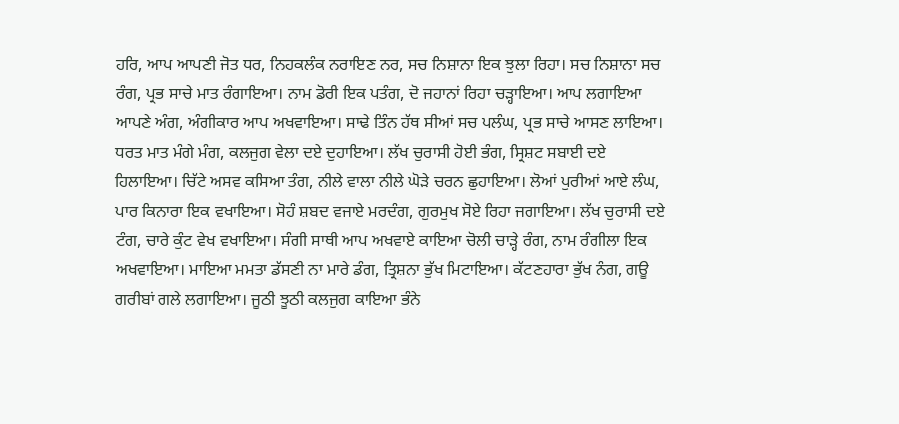ਹਰਿ, ਆਪ ਆਪਣੀ ਜੋਤ ਧਰ, ਨਿਹਕਲੰਕ ਨਰਾਇਣ ਨਰ, ਸਚ ਨਿਸ਼ਾਨਾ ਇਕ ਝੁਲਾ ਰਿਹਾ। ਸਚ ਨਿਸ਼ਾਨਾ ਸਚ ਰੰਗ, ਪ੍ਰਭ ਸਾਚੇ ਮਾਤ ਰੰਗਾਇਆ। ਨਾਮ ਡੋਰੀ ਇਕ ਪਤੰਗ, ਦੋ ਜਹਾਨਾਂ ਰਿਹਾ ਚੜ੍ਹਾਇਆ। ਆਪ ਲਗਾਇਆ ਆਪਣੇ ਅੰਗ, ਅੰਗੀਕਾਰ ਆਪ ਅਖਵਾਇਆ। ਸਾਢੇ ਤਿੰਨ ਹੱਥ ਸੀਆਂ ਸਚ ਪਲੰਘ, ਪ੍ਰਭ ਸਾਚੇ ਆਸਣ ਲਾਇਆ। ਧਰਤ ਮਾਤ ਮੰਗੇ ਮੰਗ, ਕਲਜੁਗ ਵੇਲਾ ਦਏ ਦੁਹਾਇਆ। ਲੱਖ ਚੁਰਾਸੀ ਹੋਈ ਭੰਗ, ਸ੍ਰਿਸ਼ਟ ਸਬਾਈ ਦਏ ਹਿਲਾਇਆ। ਚਿੱਟੇ ਅਸਵ ਕਸਿਆ ਤੰਗ, ਨੀਲੇ ਵਾਲਾ ਨੀਲੇ ਘੋੜੇ ਚਰਨ ਛੁਹਾਇਆ। ਲੋਆਂ ਪੁਰੀਆਂ ਆਏ ਲੰਘ, ਪਾਰ ਕਿਨਾਰਾ ਇਕ ਵਖਾਇਆ। ਸੋਹੰ ਸ਼ਬਦ ਵਜਾਏ ਮਰਦੰਗ, ਗੁਰਮੁਖ ਸੋਏ ਰਿਹਾ ਜਗਾਇਆ। ਲੱਖ ਚੁਰਾਸੀ ਦਏ ਟੰਗ, ਚਾਰੇ ਕੁੰਟ ਵੇਖ ਵਖਾਇਆ। ਸੰਗੀ ਸਾਥੀ ਆਪ ਅਖਵਾਏ ਕਾਇਆ ਚੋਲੀ ਚਾੜ੍ਹੇ ਰੰਗ, ਨਾਮ ਰੰਗੀਲਾ ਇਕ ਅਖਵਾਇਆ। ਮਾਇਆ ਮਮਤਾ ਡੱਸਣੀ ਨਾ ਮਾਰੇ ਡੰਗ, ਤ੍ਰਿਸ਼ਨਾ ਭੁੱਖ ਮਿਟਾਇਆ। ਕੱਟਣਹਾਰਾ ਭੁੱਖ ਨੰਗ, ਗਊ ਗਰੀਬਾਂ ਗਲੇ ਲਗਾਇਆ। ਜੂਠੀ ਝੂਠੀ ਕਲਜੁਗ ਕਾਇਆ ਭੰਨੇ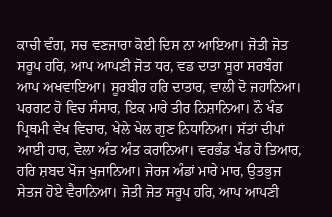ਕਾਚੀ ਵੰਗ, ਸਚ ਵਣਜਾਰਾ ਕੋਈ ਦਿਸ ਨਾ ਆਇਆ। ਜੋਤੀ ਜੋਤ ਸਰੂਪ ਹਰਿ, ਆਪ ਆਪਣੀ ਜੋਤ ਧਰ, ਵਡ ਦਾਤਾ ਸੂਰਾ ਸਰਬੰਗ ਆਪ ਅਖਵਾਇਆ। ਸੂਰਬੀਰ ਹਰਿ ਦਾਤਾਰ, ਵਾਲੀ ਦੋ ਜਹਾਨਿਆ। ਪਰਗਟ ਹੋ ਵਿਚ ਸੰਸਾਰ, ਇਕ ਮਾਰੇ ਤੀਰ ਨਿਸ਼ਾਨਿਆ। ਨੌ ਖੰਡ ਪ੍ਰਿਥਮੀ ਵੇਖ ਵਿਚਾਰ, ਖੇਲੇ ਖੇਲ ਗੁਣ ਨਿਧਾਨਿਆ। ਸੱਤਾਂ ਦੀਪਾਂ ਆਈ ਹਾਰ, ਵੇਲਾ ਅੰਤ ਅੰਤ ਕਰਾਨਿਆ। ਵਰਭੰਡ ਖੰਡ ਹੋ ਤਿਆਰ, ਹਰਿ ਸ਼ਬਦ ਖੋਜ ਖੁਜਾਨਿਆ। ਜੇਰਜ ਅੰਡਾਂ ਮਾਰੇ ਮਾਰ, ਉਤਭੁਜ ਸੇਤਜ ਹੋਏ ਵੈਰਾਨਿਆ। ਜੋਤੀ ਜੋਤ ਸਰੂਪ ਹਰਿ, ਆਪ ਆਪਣੀ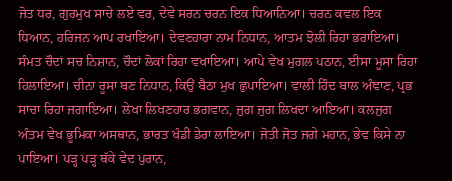ਜੋਤ ਧਰ, ਗੁਰਮੁਖ ਸਾਚੇ ਲਏ ਵਰ, ਦੇਵੇ ਸਰਨ ਚਰਨ ਇਕ ਧਿਆਨਿਆ। ਚਰਨ ਕਵਲ ਇਕ ਧਿਆਨ, ਹਰਿਜਨ ਆਪ ਰਖਾਇਆ। ਦੇਵਣਹਾਰਾ ਨਾਮ ਨਿਧਾਨ, ਆਤਮ ਝੋਲੀ ਰਿਹਾ ਭਰਾਇਆ। ਸੰਮਤ ਚੌਦਾਂ ਸਚ ਨਿਸ਼ਾਨ, ਚੌਦਾਂ ਲੋਕਾਂ ਰਿਹਾ ਵਖਾਇਆ। ਆਪੇ ਵੇਖ ਮੁਗਲ ਪਠਾਨ, ਈਸਾ ਮੂਸਾ ਰਿਹਾ ਹਿਲਾਇਆ। ਚੀਨਾ ਰੂਸਾ ਬਣ ਨਿਧਾਨ, ਕਿਉਂ ਬੈਠਾ ਮੁਖ ਛੁਪਾਇਆ। ਵਾਲੀ ਹਿੰਦ ਬਾਲ ਅੰਞਾਣ, ਪ੍ਰਭ ਸਾਚਾ ਰਿਹਾ ਜਗਾਇਆ। ਲੇਖਾ ਲਿਖਣਹਾਰ ਭਗਵਾਨ, ਜੁਗ ਜੁਗ ਲਿਖਦਾ ਆਇਆ। ਕਲਜੁਗ ਅੰਤਮ ਵੇਖ ਭੂਮਿਕਾ ਅਸਥਾਨ, ਭਾਰਤ ਖੰਡੀ ਡੇਰਾ ਲਾਇਆ। ਜੋਤੀ ਜੋਤ ਜਗੇ ਮਹਾਨ, ਭੇਵ ਕਿਸੇ ਨਾ ਪਾਇਆ। ਪੜ੍ਹ ਪੜ੍ਹ ਥੱਕੇ ਵੇਦ ਪੁਰਾਨ,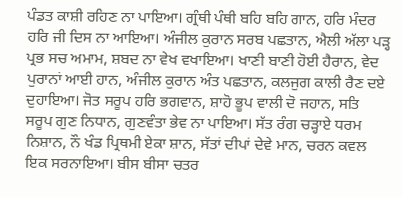ਪੰਡਤ ਕਾਸ਼ੀ ਰਹਿਣ ਨਾ ਪਾਇਆ। ਗ੍ਰੰਥੀ ਪੰਥੀ ਬਹਿ ਬਹਿ ਗਾਨ, ਹਰਿ ਮੰਦਰ ਹਰਿ ਜੀ ਦਿਸ ਨਾ ਆਇਆ। ਅੰਜੀਲ ਕੁਰਾਨ ਸਰਬ ਪਛਤਾਨ, ਐਲੀ ਅੱਲਾ ਪੜ੍ਹ ਪ੍ਰਭ ਸਚ ਅਮਾਮ, ਸ਼ਬਦ ਨਾ ਵੇਖ ਵਖਾਇਆ। ਖਾਣੀ ਬਾਣੀ ਹੋਈ ਹੈਰਾਨ, ਵੇਦ ਪੁਰਾਨਾਂ ਆਈ ਹਾਨ, ਅੰਜੀਲ ਕੁਰਾਨ ਅੰਤ ਪਛਤਾਨ, ਕਲਜੁਗ ਕਾਲੀ ਰੈਣ ਦਏ ਦੁਹਾਇਆ। ਜੋਤ ਸਰੂਪ ਹਰਿ ਭਗਵਾਨ, ਸ਼ਾਹੋ ਭੂਪ ਵਾਲੀ ਦੋ ਜਹਾਨ, ਸਤਿ ਸਰੂਪ ਗੁਣ ਨਿਧਾਨ, ਗੁਣਵੰਤਾ ਭੇਵ ਨਾ ਪਾਇਆ। ਸੱਤ ਰੰਗ ਚੜ੍ਹਾਏ ਧਰਮ ਨਿਸ਼ਾਨ, ਨੌ ਖੰਡ ਪ੍ਰਿਥਮੀ ਏਕਾ ਸ਼ਾਨ, ਸੱਤਾਂ ਦੀਪਾਂ ਦੇਵੇ ਮਾਨ, ਚਰਨ ਕਵਲ ਇਕ ਸਰਨਾਇਆ। ਬੀਸ ਬੀਸਾ ਚਤਰ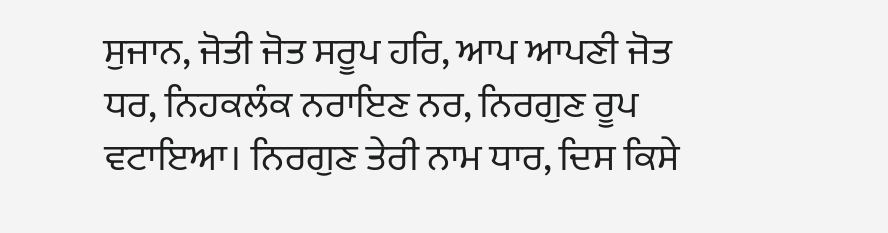ਸੁਜਾਨ, ਜੋਤੀ ਜੋਤ ਸਰੂਪ ਹਰਿ, ਆਪ ਆਪਣੀ ਜੋਤ ਧਰ, ਨਿਹਕਲੰਕ ਨਰਾਇਣ ਨਰ, ਨਿਰਗੁਣ ਰੂਪ ਵਟਾਇਆ। ਨਿਰਗੁਣ ਤੇਰੀ ਨਾਮ ਧਾਰ, ਦਿਸ ਕਿਸੇ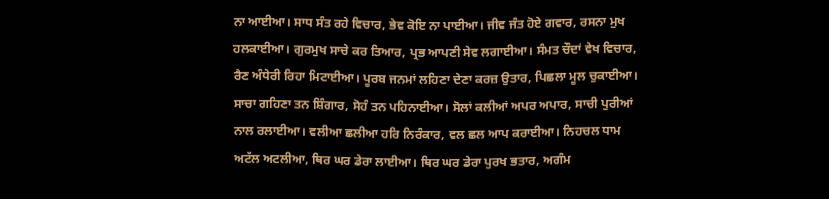ਨਾ ਆਈਆ। ਸਾਧ ਸੰਤ ਰਹੇ ਵਿਚਾਰ, ਭੇਵ ਕੋਇ ਨਾ ਪਾਈਆ। ਜੀਵ ਜੰਤ ਹੋਏ ਗਵਾਰ, ਰਸਨਾ ਮੁਖ ਹਲਕਾਈਆ। ਗੁਰਮੁਖ ਸਾਚੇ ਕਰ ਤਿਆਰ, ਪ੍ਰਭ ਆਪਣੀ ਸੇਵ ਲਗਾਈਆ। ਸੰਮਤ ਚੌਦਾਂ ਵੇਖ ਵਿਚਾਰ, ਰੈਣ ਅੰਧੇਰੀ ਰਿਹਾ ਮਿਟਾਈਆ। ਪੂਰਬ ਜਨਮਾਂ ਲਹਿਣਾ ਦੇਣਾ ਕਰਜ਼ ਉਤਾਰ, ਪਿਛਲਾ ਮੂਲ ਚੁਕਾਈਆ। ਸਾਚਾ ਗਹਿਣਾ ਤਨ ਸ਼ਿੰਗਾਰ, ਸੋਹੰ ਤਨ ਪਹਿਨਾਈਆ। ਸੋਲਾਂ ਕਲੀਆਂ ਅਪਰ ਅਪਾਰ, ਸਾਚੀ ਪੁਰੀਆਂ ਨਾਲ ਰਲਾਈਆ। ਵਲੀਆ ਛਲੀਆ ਹਰਿ ਨਿਰੰਕਾਰ, ਵਲ ਛਲ ਆਪ ਕਰਾਈਆ। ਨਿਹਚਲ ਧਾਮ ਅਟੱਲ ਅਟਲੀਆ, ਥਿਰ ਘਰ ਡੇਰਾ ਲਾਈਆ। ਥਿਰ ਘਰ ਡੇਰਾ ਪੁਰਖ ਭਤਾਰ, ਅਗੰਮ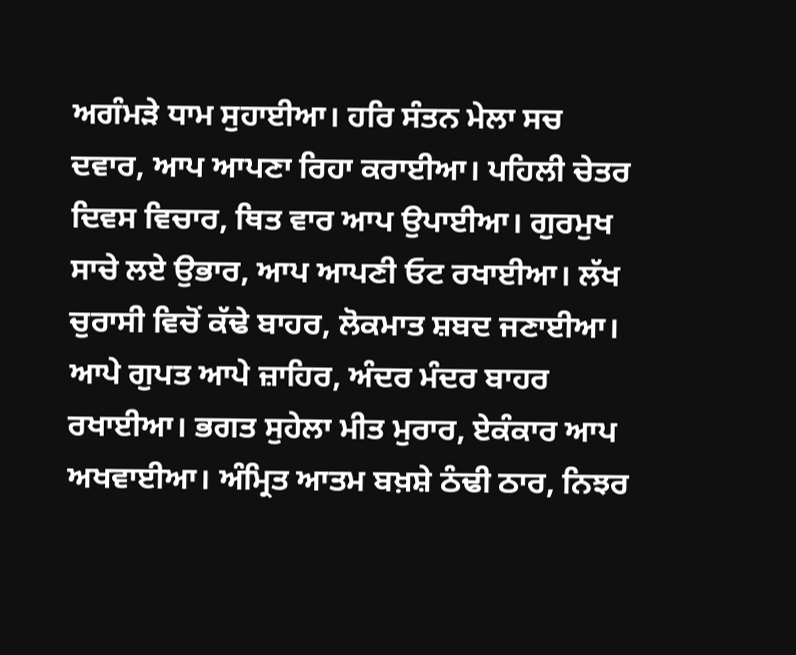ਅਗੰਮੜੇ ਧਾਮ ਸੁਹਾਈਆ। ਹਰਿ ਸੰਤਨ ਮੇਲਾ ਸਚ ਦਵਾਰ, ਆਪ ਆਪਣਾ ਰਿਹਾ ਕਰਾਈਆ। ਪਹਿਲੀ ਚੇਤਰ ਦਿਵਸ ਵਿਚਾਰ, ਥਿਤ ਵਾਰ ਆਪ ਉਪਾਈਆ। ਗੁਰਮੁਖ ਸਾਚੇ ਲਏ ਉਭਾਰ, ਆਪ ਆਪਣੀ ਓਟ ਰਖਾਈਆ। ਲੱਖ ਚੁਰਾਸੀ ਵਿਚੋਂ ਕੱਢੇ ਬਾਹਰ, ਲੋਕਮਾਤ ਸ਼ਬਦ ਜਣਾਈਆ। ਆਪੇ ਗੁਪਤ ਆਪੇ ਜ਼ਾਹਿਰ, ਅੰਦਰ ਮੰਦਰ ਬਾਹਰ ਰਖਾਈਆ। ਭਗਤ ਸੁਹੇਲਾ ਮੀਤ ਮੁਰਾਰ, ਏਕੰਕਾਰ ਆਪ ਅਖਵਾਈਆ। ਅੰਮ੍ਰਿਤ ਆਤਮ ਬਖ਼ਸ਼ੇ ਠੰਢੀ ਠਾਰ, ਨਿਝਰ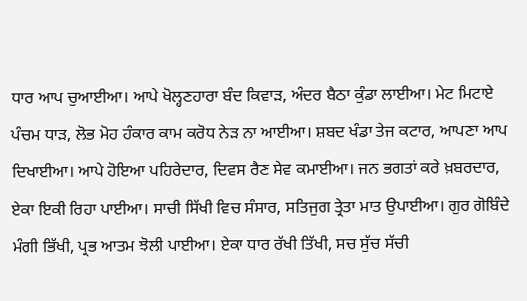ਧਾਰ ਆਪ ਚੁਆਈਆ। ਆਪੇ ਖੋਲ੍ਹਣਹਾਰਾ ਬੰਦ ਕਿਵਾੜ, ਅੰਦਰ ਬੈਠਾ ਕੁੰਡਾ ਲਾਈਆ। ਮੇਟ ਮਿਟਾਏ ਪੰਚਮ ਧਾੜ, ਲੋਭ ਮੋਹ ਹੰਕਾਰ ਕਾਮ ਕਰੋਧ ਨੇੜ ਨਾ ਆਈਆ। ਸ਼ਬਦ ਖੰਡਾ ਤੇਜ ਕਟਾਰ, ਆਪਣਾ ਆਪ ਦਿਖਾਈਆ। ਆਪੇ ਹੋਇਆ ਪਹਿਰੇਦਾਰ, ਦਿਵਸ ਰੈਣ ਸੇਵ ਕਮਾਈਆ। ਜਨ ਭਗਤਾਂ ਕਰੇ ਖ਼ਬਰਦਾਰ, ਏਕਾ ਇਕੀ ਰਿਹਾ ਪਾਈਆ। ਸਾਚੀ ਸਿੱਖੀ ਵਿਚ ਸੰਸਾਰ, ਸਤਿਜੁਗ ਤ੍ਰੇਤਾ ਮਾਤ ਉਪਾਈਆ। ਗੁਰ ਗੋਬਿੰਦੇ ਮੰਗੀ ਭਿੱਖੀ, ਪ੍ਰਭ ਆਤਮ ਝੋਲੀ ਪਾਈਆ। ਏਕਾ ਧਾਰ ਰੱਖੀ ਤਿੱਖੀ, ਸਚ ਸੁੱਚ ਸੱਚੀ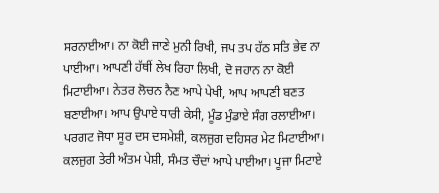ਸਰਨਾਈਆ। ਨਾ ਕੋਈ ਜਾਣੇ ਮੁਨੀ ਰਿਖੀ, ਜਪ ਤਪ ਹੱਠ ਸਤਿ ਭੇਵ ਨਾ ਪਾਈਆ। ਆਪਣੀ ਹੱਥੀਂ ਲੇਖ ਰਿਹਾ ਲਿਖੀ, ਦੋ ਜਹਾਨ ਨਾ ਕੋਈ ਮਿਟਾਈਆ। ਨੇਤਰ ਲੋਚਨ ਨੈਣ ਆਪੇ ਪੇਖੀ, ਆਪ ਆਪਣੀ ਬਣਤ ਬਣਾਈਆ। ਆਪ ਉਪਾਏ ਧਾਰੀ ਕੇਸੀ, ਮੂੰਡ ਮੁੰਡਾਏ ਸੰਗ ਰਲਾਈਆ। ਪਰਗਟ ਜੋਧਾ ਸੂਰ ਦਸ ਦਸਮੇਸ਼ੀ, ਕਲਜੁਗ ਦਹਿਸਰ ਮੇਟ ਮਿਟਾਈਆ। ਕਲਜੁਗ ਤੇਰੀ ਅੰਤਮ ਪੇਸ਼ੀ, ਸੰਮਤ ਚੌਦਾਂ ਆਪੇ ਪਾਈਆ। ਪੂਜਾ ਮਿਟਾਏ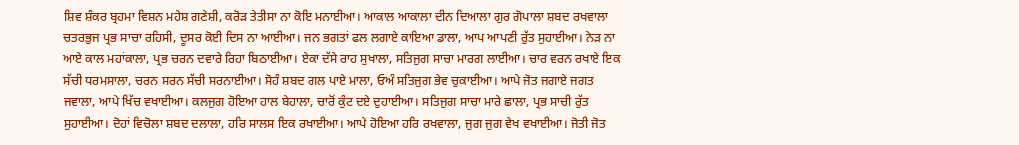ਸ਼ਿਵ ਸ਼ੰਕਰ ਬ੍ਰਹਮਾ ਵਿਸ਼ਨ ਮਹੇਸ਼ ਗਣੇਸ਼ੀ, ਕਰੋੜ ਤੇਤੀਸਾ ਨਾ ਕੋਇ ਮਨਾਈਆ। ਆਕਾਲ ਆਕਾਲਾ ਦੀਨ ਦਿਆਲਾ ਗੁਰ ਗੋਪਾਲਾ ਸ਼ਬਦ ਰਖਵਾਲਾ ਚਤਰਭੁਜ ਪ੍ਰਭ ਸਾਚਾ ਰਹਿਸੀ, ਦੂਸਰ ਕੋਈ ਦਿਸ ਨਾ ਆਈਆ। ਜਨ ਭਗਤਾਂ ਫਲ ਲਗਾਏ ਕਾਇਆ ਡਾਲਾ, ਆਪ ਆਪਣੀ ਰੁੱਤ ਸੁਹਾਈਆ। ਨੇੜ ਨਾ ਆਏ ਕਾਲ ਮਹਾਂਕਾਲਾ, ਪ੍ਰਭ ਚਰਨ ਦਵਾਰੇ ਰਿਹਾ ਬਿਠਾਈਆ। ਏਕਾ ਦੱਸੇ ਰਾਹ ਸੁਖਾਲਾ, ਸਤਿਜੁਗ ਸਾਚਾ ਮਾਰਗ ਲਾਈਆ। ਚਾਰ ਵਰਨ ਰਖਾਏ ਇਕ ਸੱਚੀ ਧਰਮਸਾਲਾ, ਚਰਨ ਸਰਨ ਸੱਚੀ ਸਰਨਾਈਆ। ਸੋਹੰ ਸ਼ਬਦ ਗਲ ਪਾਏ ਮਾਲਾ, ਓਅੰ ਸਤਿਜੁਗ ਭੇਵ ਚੁਕਾਈਆ। ਆਪੇ ਜੋਤ ਜਗਾਏ ਜਗਤ ਜਵਾਲਾ, ਆਪੇ ਖਿੱਚ ਵਖਾਈਆ। ਕਲਜੁਗ ਹੋਇਆ ਹਾਲ ਬੇਹਾਲਾ, ਚਾਰੋਂ ਕੁੰਟ ਦਏ ਦੁਹਾਈਆ। ਸਤਿਜੁਗ ਸਾਚਾ ਮਾਰੇ ਛਾਲਾ, ਪ੍ਰਭ ਸਾਚੀ ਰੁੱਤ ਸੁਹਾਈਆ। ਦੋਹਾਂ ਵਿਚੋਲਾ ਸ਼ਬਦ ਦਲਾਲਾ, ਹਰਿ ਸਾਲਸ ਇਕ ਰਖਾਈਆ। ਆਪੇ ਹੋਇਆ ਹਰਿ ਰਖਵਾਲਾ, ਜੁਗ ਜੁਗ ਵੇਖ ਵਖਾਈਆ। ਜੋਤੀ ਜੋਤ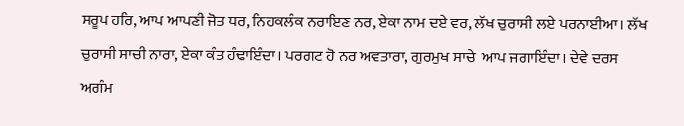ਸਰੂਪ ਹਰਿ, ਆਪ ਆਪਣੀ ਜੋਤ ਧਰ, ਨਿਹਕਲੰਕ ਨਰਾਇਣ ਨਰ, ਏਕਾ ਨਾਮ ਦਏ ਵਰ, ਲੱਖ ਚੁਰਾਸੀ ਲਏ ਪਰਨਾਈਆ। ਲੱਖ ਚੁਰਾਸੀ ਸਾਚੀ ਨਾਰਾ, ਏਕਾ ਕੰਤ ਹੰਢਾਇੰਦਾ। ਪਰਗਟ ਹੋ ਨਰ ਅਵਤਾਰਾ, ਗੁਰਮੁਖ ਸਾਚੇ  ਆਪ ਜਗਾਇੰਦਾ। ਦੇਵੇ ਦਰਸ ਅਗੰਮ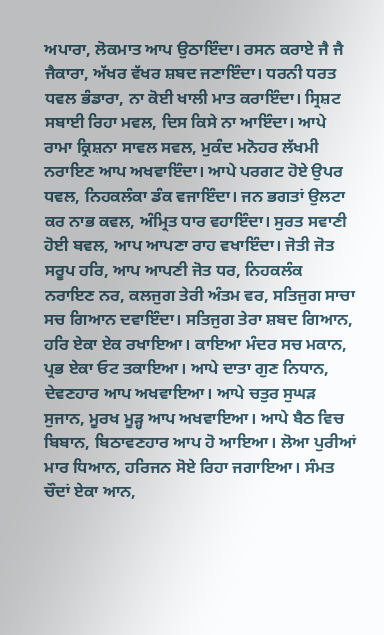ਅਪਾਰਾ, ਲੋਕਮਾਤ ਆਪ ਉਠਾਇੰਦਾ। ਰਸਨ ਕਰਾਏ ਜੈ ਜੈ ਜੈਕਾਰਾ, ਅੱਖਰ ਵੱਖਰ ਸ਼ਬਦ ਜਣਾਇੰਦਾ। ਧਰਨੀ ਧਰਤ ਧਵਲ ਭੰਡਾਰਾ, ਨਾ ਕੋਈ ਖਾਲੀ ਮਾਤ ਕਰਾਇੰਦਾ। ਸ੍ਰਿਸ਼ਟ ਸਬਾਈ ਰਿਹਾ ਮਵਲ, ਦਿਸ ਕਿਸੇ ਨਾ ਆਇੰਦਾ। ਆਪੇ ਰਾਮਾ ਕ੍ਰਿਸ਼ਨਾ ਸਾਵਲ ਸਵਲ, ਮੁਕੰਦ ਮਨੋਹਰ ਲੱਖਮੀ ਨਰਾਇਣ ਆਪ ਅਖਵਾਇੰਦਾ। ਆਪੇ ਪਰਗਟ ਹੋਏ ਉਪਰ ਧਵਲ, ਨਿਹਕਲੰਕਾ ਡੰਕ ਵਜਾਇੰਦਾ। ਜਨ ਭਗਤਾਂ ਉਲਟਾ ਕਰ ਨਾਭ ਕਵਲ, ਅੰਮ੍ਰਿਤ ਧਾਰ ਵਹਾਇੰਦਾ। ਸੁਰਤ ਸਵਾਣੀ ਹੋਈ ਬਵਲ, ਆਪ ਆਪਣਾ ਰਾਹ ਵਖਾਇੰਦਾ। ਜੋਤੀ ਜੋਤ ਸਰੂਪ ਹਰਿ, ਆਪ ਆਪਣੀ ਜੋਤ ਧਰ, ਨਿਹਕਲੰਕ ਨਰਾਇਣ ਨਰ, ਕਲਜੁਗ ਤੇਰੀ ਅੰਤਮ ਵਰ, ਸਤਿਜੁਗ ਸਾਚਾ ਸਚ ਗਿਆਨ ਦਵਾਇੰਦਾ। ਸਤਿਜੁਗ ਤੇਰਾ ਸ਼ਬਦ ਗਿਆਨ, ਹਰਿ ਏਕਾ ਏਕ ਰਖਾਇਆ। ਕਾਇਆ ਮੰਦਰ ਸਚ ਮਕਾਨ, ਪ੍ਰਭ ਏਕਾ ਓਟ ਤਕਾਇਆ। ਆਪੇ ਦਾਤਾ ਗੁਣ ਨਿਧਾਨ, ਦੇਵਣਹਾਰ ਆਪ ਅਖਵਾਇਆ। ਆਪੇ ਚਤੁਰ ਸੁਘੜ ਸੁਜਾਨ, ਮੂਰਖ ਮੂੜ੍ਹ ਆਪ ਅਖਵਾਇਆ। ਆਪੇ ਬੈਠ ਵਿਚ ਬਿਬਾਨ, ਬਿਠਾਵਣਹਾਰ ਆਪ ਹੋ ਆਇਆ। ਲੋਆ ਪੁਰੀਆਂ ਮਾਰ ਧਿਆਨ, ਹਰਿਜਨ ਸੋਏ ਰਿਹਾ ਜਗਾਇਆ। ਸੰਮਤ ਚੌਦਾਂ ਏਕਾ ਆਨ,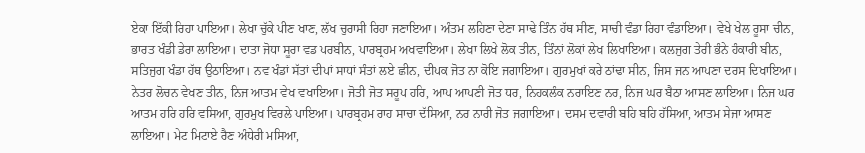ਏਕਾ ਇੱਕੀ ਰਿਹਾ ਪਾਇਆ। ਲੇਖਾ ਚੁੱਕੇ ਪੀਣ ਖਾਣ, ਲੱਖ ਚੁਰਾਸੀ ਰਿਹਾ ਜਣਾਇਆ। ਅੰਤਮ ਲਹਿਣਾ ਦੇਣਾ ਸਾਢੇ ਤਿੰਨ ਹੱਥ ਸੀਣ, ਸਾਚੀ ਵੰਡਾ ਰਿਹਾ ਵੰਡਾਇਆ। ਵੇਖੇ ਖੇਲ ਰੂਸਾ ਚੀਨ, ਭਾਰਤ ਖੰਡੀ ਡੇਰਾ ਲਾਇਆ। ਦਾਤਾ ਜੋਧਾ ਸੂਰਾ ਵਡ ਪਰਬੀਨ, ਪਾਰਬ੍ਰਹਮ ਅਖਵਾਇਆ। ਲੇਖਾ ਲਿਖੇ ਲੋਕ ਤੀਨ, ਤਿੰਨਾਂ ਲੋਕਾਂ ਲੇਖ ਲਿਖਾਇਆ। ਕਲਜੁਗ ਤੇਰੀ ਭੰਨੇ ਹੰਕਾਰੀ ਬੀਨ, ਸਤਿਜੁਗ ਖੰਡਾ ਹੱਥ ਉਠਾਇਆ। ਨਵ ਖੰਡਾਂ ਸੱਤਾਂ ਦੀਪਾਂ ਸਾਧਾਂ ਸੰਤਾਂ ਲਏ ਛੀਨ, ਦੀਪਕ ਜੋਤ ਨਾ ਕੋਇ ਜਗਾਇਆ। ਗੁਰਮੁਖਾਂ ਕਰੇ ਠਾਂਢਾ ਸੀਨ, ਜਿਸ ਜਨ ਆਪਣਾ ਦਰਸ ਦਿਖਾਇਆ। ਨੇਤਰ ਲੋਚਨ ਵੇਖਣ ਤੀਨ, ਨਿਜ ਆਤਮ ਵੇਖ ਵਖਾਇਆ। ਜੋਤੀ ਜੋਤ ਸਰੂਪ ਹਰਿ, ਆਪ ਆਪਣੀ ਜੋਤ ਧਰ, ਨਿਹਕਲੰਕ ਨਰਾਇਣ ਨਰ, ਨਿਜ ਘਰ ਬੈਠਾ ਆਸਣ ਲਾਇਆ। ਨਿਜ ਘਰ ਆਤਮ ਹਰਿ ਹਰਿ ਵਸਿਆ, ਗੁਰਮੁਖ ਵਿਰਲੇ ਪਾਇਆ। ਪਾਰਬ੍ਰਹਮ ਰਾਹ ਸਾਚਾ ਦੱਸਿਆ, ਨਰ ਨਾਰੀ ਜੋਤ ਜਗਾਇਆ। ਦਸਮ ਦਵਾਰੀ ਬਹਿ ਬਹਿ ਹੱਸਿਆ, ਆਤਮ ਸੇਜਾ ਆਸਣ ਲਾਇਆ। ਮੇਟ ਮਿਟਾਏ ਰੈਣ ਅੰਧੇਰੀ ਮਸਿਆ,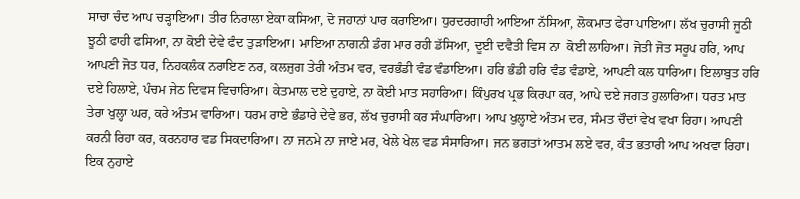ਸਾਚਾ ਚੰਦ ਆਪ ਚੜ੍ਹਾਇਆ। ਤੀਰ ਨਿਰਾਲਾ ਏਕਾ ਕਸਿਆ, ਦੋ ਜਹਾਨਾਂ ਪਾਰ ਕਰਾਇਆ। ਧੁਰਦਰਗਾਹੀ ਆਇਆ ਨੱਸਿਆ, ਲੋਕਮਾਤ ਫੇਰਾ ਪਾਇਆ। ਲੱਖ ਚੁਰਾਸੀ ਜੂਠੀ ਝੂਠੀ ਫਾਹੀ ਫਸਿਆ, ਨਾ ਕੋਈ ਦੇਵੇ ਫੰਦ ਤੁੜਾਇਆ। ਮਾਇਆ ਨਾਗਨੀ ਡੰਗ ਮਾਰ ਰਹੀ ਡੱਸਿਆ, ਦੂਈ ਦਵੈਤੀ ਵਿਸ ਨਾ  ਕੋਈ ਲਾਹਿਆ। ਜੋਤੀ ਜੋਤ ਸਰੂਪ ਹਰਿ, ਆਪ ਆਪਣੀ ਜੋਤ ਧਰ, ਨਿਹਕਲੰਕ ਨਰਾਇਣ ਨਰ, ਕਲਜੁਗ ਤੇਰੀ ਅੰਤਮ ਵਰ, ਵਰਭੰਡੀ ਵੰਡ ਵੰਡਾਇਆ। ਹਰਿ ਭੰਡੀ ਹਰਿ ਵੰਡ ਵੰਡਾਏ, ਆਪਣੀ ਕਲ ਧਾਰਿਆ। ਇਲਾਬੁਤ ਹਰਿ ਦਏ ਹਿਲਾਏ, ਪੰਚਮ ਜੇਠ ਦਿਵਸ ਵਿਚਾਰਿਆ। ਕੇਤਮਾਲ ਦਏ ਦੁਹਾਏ, ਨਾ ਕੋਈ ਮਾਤ ਸਹਾਰਿਆ। ਕਿੰਪੁਰਖ ਪ੍ਰਭ ਕਿਰਪਾ ਕਰ, ਆਪੇ ਦਏ ਜਗਤ ਹੁਲਾਰਿਆ। ਧਰਤ ਮਾਤ ਤੇਰਾ ਖੁਲ੍ਹਾ ਘਰ, ਕਰੇ ਅੰਤਮ ਵਾਰਿਆ। ਧਰਮ ਰਾਏ ਭੰਡਾਰੇ ਦੇਵੇ ਭਰ, ਲੱਖ ਚੁਰਾਸੀ ਕਰ ਸੰਘਾਰਿਆ। ਆਪ ਖੁਲ੍ਹਾਏ ਅੰਤਮ ਦਰ, ਸੰਮਤ ਚੌਦਾਂ ਵੇਖ ਵਖਾ ਰਿਹਾ। ਆਪਣੀ ਕਰਨੀ ਰਿਹਾ ਕਰ, ਕਰਨਹਾਰ ਵਡ ਸਿਕਦਾਰਿਆ। ਨਾ ਜਨਮੇ ਨਾ ਜਾਏ ਮਰ, ਖੇਲੇ ਖੇਲ ਵਡ ਸੰਸਾਰਿਆ। ਜਨ ਭਗਤਾਂ ਆਤਮ ਲਏ ਵਰ, ਕੰਤ ਭਤਾਰੀ ਆਪ ਅਖਵਾ ਰਿਹਾ। ਇਕ ਨੁਹਾਏ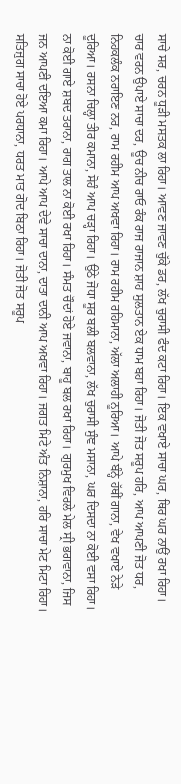ਸਾਚੇ ਸਰ, ਚਰਨ ਧੂੜੀ ਮਸਤਕ ਲਾ ਰਿਹਾ। ਆਵਣ ਜਾਵਣ ਚੁੱਕੇ ਡਰ, ਲੱਖ ਚੁਰਾਸੀ ਫੰਦ ਕਟਾ ਰਿਹਾ। ਇਕ ਵਖਾਏ ਸਾਚਾ ਘਰ, ਥਿਰ ਘਰ ਨਾਉਂ ਰਖਾ ਰਿਹਾ। ਚਾਰ ਵਰਨ ਉਪਾਏ ਸਾਚਾ ਦਰ, ਊਚ ਨੀਚ ਰਾਓ ਰੰਕ ਰਾਜ ਰਾਜਾਨ ਸ਼ਾਹ ਸੁਲਤਾਨ ਏਕ ਧਾਮ ਬਹਾ ਰਿਹਾ। ਜੋਤੀ ਜੋਤ ਸਰੂਪ ਹਰਿ, ਆਪ ਆਪਣੀ ਜੋਤ ਧਰ, ਨਿਹਕਲੰਕ ਨਰਾਇਣ ਨਰ, ਰਾਮ ਰਹੀਮ ਆਪ ਅਖਵਾ ਰਿਹਾ। ਰਾਮ ਰਹੀਮ ਰਹਿਮਾਨਾ, ਅੱਲਾ ਅਲਾਹੀ ਨੂਰਿਆ। ਆਪੇ ਬੰਨ੍ਹੇ ਹੱਥੀਂ ਗਾਨਾ, ਵੇਖ ਵਖਾਏ ਨੇੜੇ ਦੂਰਿਆ। ਰਸਨਾ ਚਿਲ੍ਹਾ ਤੀਰ ਕਮਾਨਾ, ਸੋਹੰ ਆਪ ਚੜ੍ਹਾ ਰਿਹਾ। ਉਠੇ ਜੋਧਾ ਸੂਰ ਬਲੀ ਬਲਵਾਨਾ, ਲੱਖ ਚੁਰਾਸੀ ਸੁੰਞ ਮਸਾਨਾ, ਘਰ ਦਿਸਦਾ ਨਾ ਕੋਈ ਵਸਾ ਰਿਹਾ। ਨਾ ਕੋਈ ਗਾਏ ਸ਼ਬਦ ਤਰਾਨਾ, ਰਾਗ ਤਾਲ ਨਾ ਕੋਈ ਰਖਾ ਰਿਹਾ। ਸੰਮਤ ਚੌਦਾਂ ਹੋਏ ਜਵਾਨਾ, ਬਾਹੂ ਬਲ ਰਖਾ ਰਿਹਾ। ਗੁਰਮੁਖ ਵਿਰਲੇ ਮੇਲ ਸ੍ਰੀ ਭਗਵਾਨਾ, ਜਿਸ ਜਨ ਆਪਣੀ ਦਇਆ ਕਮਾ ਰਿਹਾ। ਆਪੇ ਆਪ ਦੇਵੇ ਸਾਚਾ ਦਾਨਾ, ਦਾਤਾ ਦਾਨੀ ਆਪ ਅਖਵਾ ਰਿਹਾ। ਜਗਤ ਮਿਟੇ ਅੰਤ ਨਿਸ਼ਾਨਾ, ਹਰਿ ਸਾਚਾ ਮੇਟ ਮਿਟਾ ਰਿਹਾ। ਸਤਿਜੁਗ ਸਾਚਾ ਹੋਏ ਪਰਧਾਨਾ, ਧਰਤ ਮਾਤ ਗੋਦ ਬਿਠਾ ਰਿਹਾ। ਜੋਤੀ ਜੋਤ ਸਰੂਪ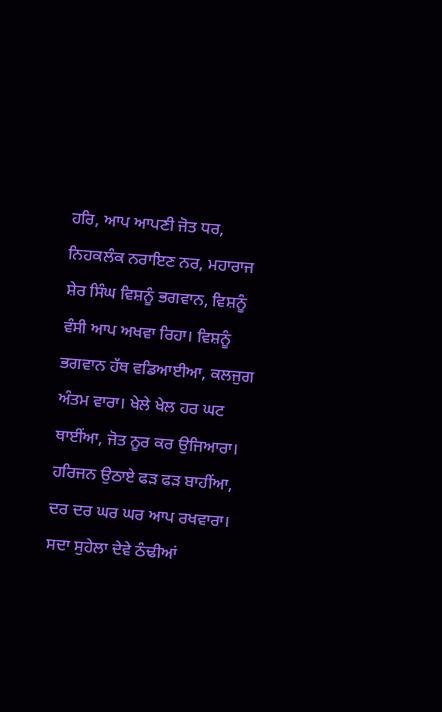ਹਰਿ, ਆਪ ਆਪਣੀ ਜੋਤ ਧਰ, ਨਿਹਕਲੰਕ ਨਰਾਇਣ ਨਰ, ਮਹਾਰਾਜ ਸ਼ੇਰ ਸਿੰਘ ਵਿਸ਼ਨੂੰ ਭਗਵਾਨ, ਵਿਸ਼ਨੂੰ ਵੰਸੀ ਆਪ ਅਖਵਾ ਰਿਹਾ। ਵਿਸ਼ਨੂੰ ਭਗਵਾਨ ਹੱਥ ਵਡਿਆਈਆ, ਕਲਜੁਗ ਅੰਤਮ ਵਾਰਾ। ਖੇਲੇ ਖੇਲ ਹਰ ਘਟ ਥਾਈਂਆ, ਜੋਤ ਨੂਰ ਕਰ ਉਜਿਆਰਾ। ਹਰਿਜਨ ਉਠਾਏ ਫੜ ਫੜ ਬਾਹੀਂਆ, ਦਰ ਦਰ ਘਰ ਘਰ ਆਪ ਰਖਵਾਰਾ। ਸਦਾ ਸੁਹੇਲਾ ਦੇਵੇ ਠੰਢੀਆਂ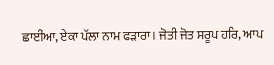ਛਾਈਂਆ, ਏਕਾ ਪੱਲਾ ਨਾਮ ਫੜਾਰਾ। ਜੋਤੀ ਜੋਤ ਸਰੂਪ ਹਰਿ, ਆਪ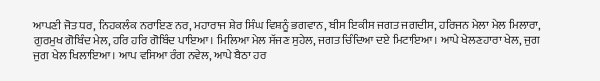ਆਪਣੀ ਜੋਤ ਧਰ, ਨਿਹਕਲੰਕ ਨਰਾਇਣ ਨਰ, ਮਹਾਰਾਜ ਸ਼ੇਰ ਸਿੰਘ ਵਿਸ਼ਨੂੰ ਭਗਵਾਨ, ਬੀਸ ਇਕੀਸ ਜਗਤ ਜਗਦੀਸ, ਹਰਿਜਨ ਮੇਲਾ ਮੇਲ ਮਿਲਾਰਾ, ਗੁਰਮੁਖ ਗੋਬਿੰਦ ਮੇਲ, ਹਰਿ ਹਰਿ ਗੋਬਿੰਦ ਪਾਇਆ। ਮਿਲਿਆ ਮੇਲ ਸੱਜਣ ਸੁਹੇਲ, ਜਗਤ ਚਿੰਦਿਆ ਦਏ ਮਿਟਾਇਆ। ਆਪੇ ਖੇਲਣਹਾਰਾ ਖੇਲ, ਜੁਗ ਜੁਗ ਖੇਲ ਖਿਲਾਇਆ। ਆਪ ਵਸਿਆ ਰੰਗ ਨਵੇਲ, ਆਪੇ ਬੈਠਾ ਹਰ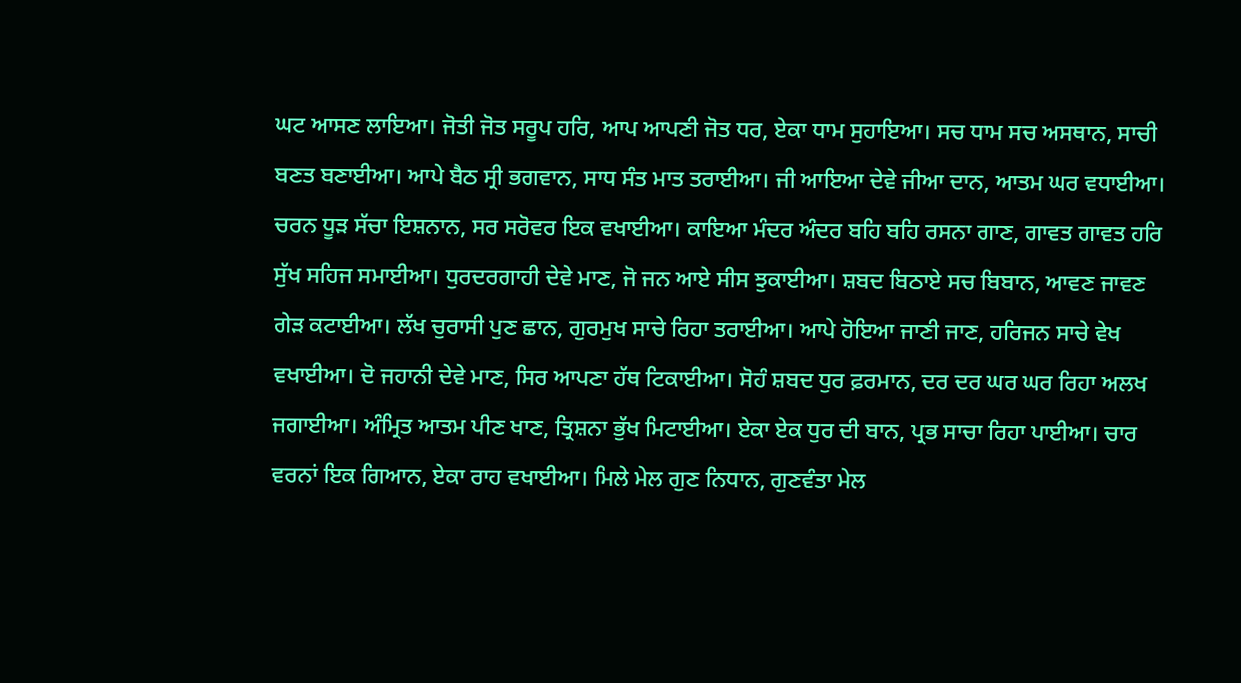ਘਟ ਆਸਣ ਲਾਇਆ। ਜੋਤੀ ਜੋਤ ਸਰੂਪ ਹਰਿ, ਆਪ ਆਪਣੀ ਜੋਤ ਧਰ, ਏਕਾ ਧਾਮ ਸੁਹਾਇਆ। ਸਚ ਧਾਮ ਸਚ ਅਸਥਾਨ, ਸਾਚੀ ਬਣਤ ਬਣਾਈਆ। ਆਪੇ ਬੈਠ ਸ੍ਰੀ ਭਗਵਾਨ, ਸਾਧ ਸੰਤ ਮਾਤ ਤਰਾਈਆ। ਜੀ ਆਇਆ ਦੇਵੇ ਜੀਆ ਦਾਨ, ਆਤਮ ਘਰ ਵਧਾਈਆ। ਚਰਨ ਧੂੜ ਸੱਚਾ ਇਸ਼ਨਾਨ, ਸਰ ਸਰੋਵਰ ਇਕ ਵਖਾਈਆ। ਕਾਇਆ ਮੰਦਰ ਅੰਦਰ ਬਹਿ ਬਹਿ ਰਸਨਾ ਗਾਣ, ਗਾਵਤ ਗਾਵਤ ਹਰਿ ਸੁੱਖ ਸਹਿਜ ਸਮਾਈਆ। ਧੁਰਦਰਗਾਹੀ ਦੇਵੇ ਮਾਣ, ਜੋ ਜਨ ਆਏ ਸੀਸ ਝੁਕਾਈਆ। ਸ਼ਬਦ ਬਿਠਾਏ ਸਚ ਬਿਬਾਨ, ਆਵਣ ਜਾਵਣ ਗੇੜ ਕਟਾਈਆ। ਲੱਖ ਚੁਰਾਸੀ ਪੁਣ ਛਾਨ, ਗੁਰਮੁਖ ਸਾਚੇ ਰਿਹਾ ਤਰਾਈਆ। ਆਪੇ ਹੋਇਆ ਜਾਣੀ ਜਾਣ, ਹਰਿਜਨ ਸਾਚੇ ਵੇਖ ਵਖਾਈਆ। ਦੋ ਜਹਾਨੀ ਦੇਵੇ ਮਾਣ, ਸਿਰ ਆਪਣਾ ਹੱਥ ਟਿਕਾਈਆ। ਸੋਹੰ ਸ਼ਬਦ ਧੁਰ ਫ਼ਰਮਾਨ, ਦਰ ਦਰ ਘਰ ਘਰ ਰਿਹਾ ਅਲਖ ਜਗਾਈਆ। ਅੰਮ੍ਰਿਤ ਆਤਮ ਪੀਣ ਖਾਣ, ਤ੍ਰਿਸ਼ਨਾ ਭੁੱਖ ਮਿਟਾਈਆ। ਏਕਾ ਏਕ ਧੁਰ ਦੀ ਬਾਨ, ਪ੍ਰਭ ਸਾਚਾ ਰਿਹਾ ਪਾਈਆ। ਚਾਰ ਵਰਨਾਂ ਇਕ ਗਿਆਨ, ਏਕਾ ਰਾਹ ਵਖਾਈਆ। ਮਿਲੇ ਮੇਲ ਗੁਣ ਨਿਧਾਨ, ਗੁਣਵੰਤਾ ਮੇਲ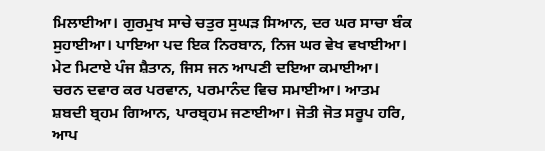ਮਿਲਾਈਆ। ਗੁਰਮੁਖ ਸਾਚੇ ਚਤੁਰ ਸੁਘੜ ਸਿਆਨ, ਦਰ ਘਰ ਸਾਚਾ ਬੰਕ ਸੁਹਾਈਆ। ਪਾਇਆ ਪਦ ਇਕ ਨਿਰਬਾਨ, ਨਿਜ ਘਰ ਵੇਖ ਵਖਾਈਆ। ਮੇਟ ਮਿਟਾਏ ਪੰਜ ਸ਼ੈਤਾਨ, ਜਿਸ ਜਨ ਆਪਣੀ ਦਇਆ ਕਮਾਈਆ। ਚਰਨ ਦਵਾਰ ਕਰ ਪਰਵਾਨ, ਪਰਮਾਨੰਦ ਵਿਚ ਸਮਾਈਆ। ਆਤਮ ਸ਼ਬਦੀ ਬ੍ਰਹਮ ਗਿਆਨ, ਪਾਰਬ੍ਰਹਮ ਜਣਾਈਆ। ਜੋਤੀ ਜੋਤ ਸਰੂਪ ਹਰਿ, ਆਪ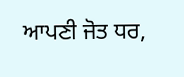ਆਪਣੀ ਜੋਤ ਧਰ,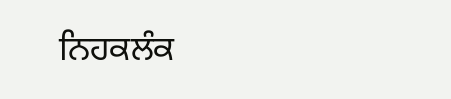ਨਿਹਕਲੰਕ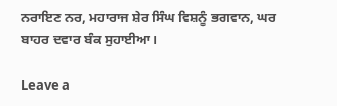ਨਰਾਇਣ ਨਰ, ਮਹਾਰਾਜ ਸ਼ੇਰ ਸਿੰਘ ਵਿਸ਼ਨੂੰ ਭਗਵਾਨ, ਘਰ ਬਾਹਰ ਦਵਾਰ ਬੰਕ ਸੁਹਾਈਆ।

Leave a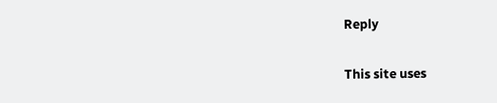Reply

This site uses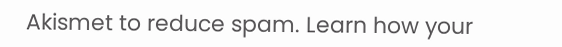Akismet to reduce spam. Learn how your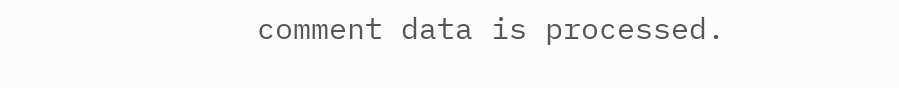comment data is processed.